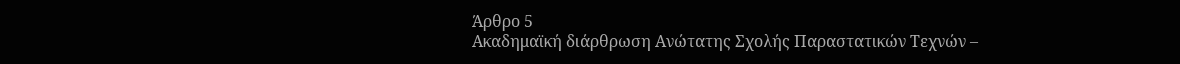Άρθρο 5
Ακαδημαϊκή διάρθρωση Ανώτατης Σχολής Παραστατικών Τεχνών –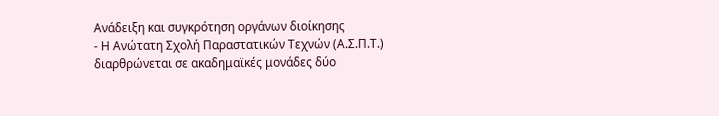Ανάδειξη και συγκρότηση οργάνων διοίκησης
- H Ανώτατη Σχολή Παραστατικών Τεχνών (Α.Σ.Π.Τ.) διαρθρώνεται σε ακαδημαϊκές μονάδες δύο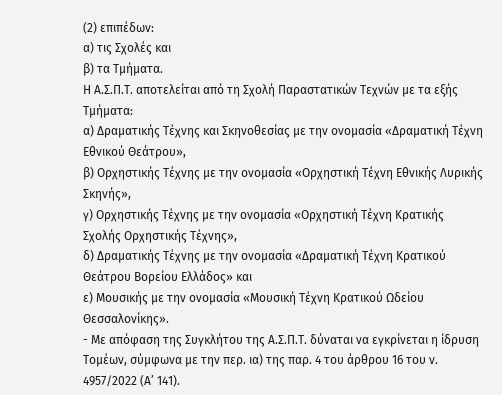(2) επιπέδων:
α) τις Σχολές και
β) τα Τμήματα.
Η Α.Σ.Π.Τ. αποτελείται από τη Σχολή Παραστατικών Τεχνών με τα εξής Τμήματα:
α) Δραματικής Τέχνης και Σκηνοθεσίας με την ονομασία «Δραματική Τέχνη Εθνικού Θεάτρου»,
β) Ορχηστικής Τέχνης με την ονομασία «Ορχηστική Τέχνη Εθνικής Λυρικής Σκηνής»,
γ) Ορχηστικής Τέχνης με την ονομασία «Ορχηστική Τέχνη Κρατικής Σχολής Ορχηστικής Τέχνης»,
δ) Δραματικής Τέχνης με την ονομασία «Δραματική Τέχνη Κρατικού Θεάτρου Βορείου Ελλάδος» και
ε) Μουσικής με την ονομασία «Μουσική Τέχνη Κρατικού Ωδείου Θεσσαλονίκης».
- Με απόφαση της Συγκλήτου της Α.Σ.Π.Τ. δύναται να εγκρίνεται η ίδρυση Τομέων, σύμφωνα με την περ. ια) της παρ. 4 του άρθρου 16 του ν. 4957/2022 (Α’ 141).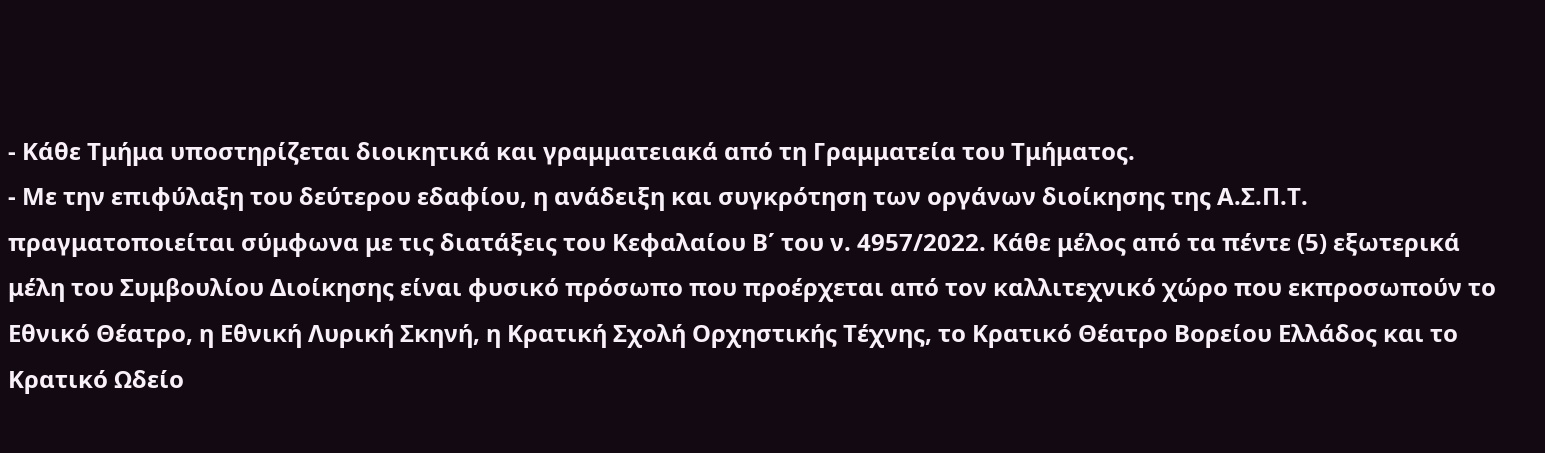- Κάθε Τμήμα υποστηρίζεται διοικητικά και γραμματειακά από τη Γραμματεία του Τμήματος.
- Με την επιφύλαξη του δεύτερου εδαφίου, η ανάδειξη και συγκρότηση των οργάνων διοίκησης της Α.Σ.Π.Τ. πραγματοποιείται σύμφωνα με τις διατάξεις του Κεφαλαίου Β΄ του ν. 4957/2022. Κάθε μέλος από τα πέντε (5) εξωτερικά μέλη του Συμβουλίου Διοίκησης είναι φυσικό πρόσωπο που προέρχεται από τον καλλιτεχνικό χώρο που εκπροσωπούν το Εθνικό Θέατρο, η Εθνική Λυρική Σκηνή, η Κρατική Σχολή Ορχηστικής Τέχνης, το Κρατικό Θέατρο Βορείου Ελλάδος και το Κρατικό Ωδείο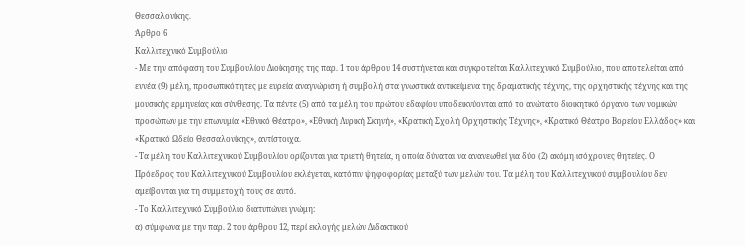Θεσσαλονίκης.
Άρθρο 6
Καλλιτεχνικό Συμβούλιο
- Με την απόφαση του Συμβουλίου Διοίκησης της παρ. 1 του άρθρου 14 συστήνεται και συγκροτείται Καλλιτεχνικό Συμβούλιο, που αποτελείται από εννέα (9) μέλη, προσωπικότητες με ευρεία αναγνώριση ή συμβολή στα γνωστικά αντικείμενα της δραματικής τέχνης, της ορχηστικής τέχνης και της μουσικής ερμηνείας και σύνθεσης. Τα πέντε (5) από τα μέλη του πρώτου εδαφίου υποδεικνύονται από το ανώτατο διοικητικό όργανο των νομικών προσώπων με την επωνυμία «Εθνικό Θέατρο», «Εθνική Λυρική Σκηνή», «Κρατική Σχολή Ορχηστικής Τέχνης», «Κρατικό Θέατρο Βορείου Ελλάδος» και «Κρατικό Ωδείο Θεσσαλονίκης», αντίστοιχα.
- Τα μέλη του Καλλιτεχνικού Συμβουλίου ορίζονται για τριετή θητεία, η οποία δύναται να ανανεωθεί για δύο (2) ακόμη ισόχρονες θητείες. Ο Πρόεδρος του Καλλιτεχνικού Συμβουλίου εκλέγεται, κατόπιν ψηφοφορίας μεταξύ των μελών του. Τα μέλη του Καλλιτεχνικού συμβουλίου δεν αμείβονται για τη συμμετοχή τους σε αυτό.
- Το Καλλιτεχνικό Συμβούλιο διατυπώνει γνώμη:
α) σύμφωνα με την παρ. 2 του άρθρου 12, περί εκλογής μελών Διδακτικού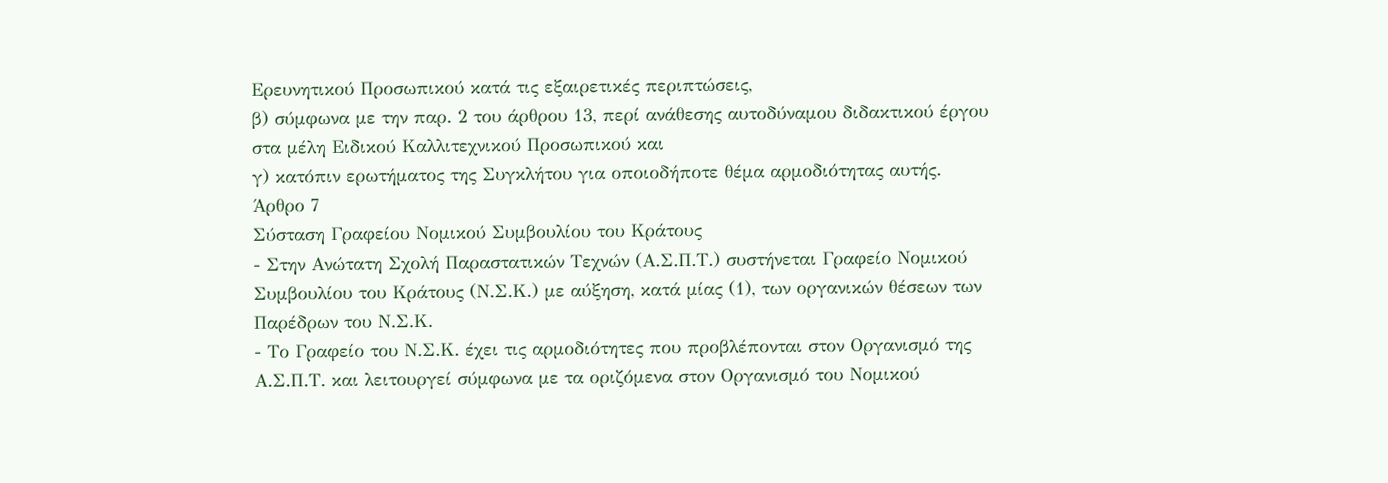Ερευνητικού Προσωπικού κατά τις εξαιρετικές περιπτώσεις,
β) σύμφωνα με την παρ. 2 του άρθρου 13, περί ανάθεσης αυτοδύναμου διδακτικού έργου στα μέλη Ειδικού Καλλιτεχνικού Προσωπικού και
γ) κατόπιν ερωτήματος της Συγκλήτου για οποιοδήποτε θέμα αρμοδιότητας αυτής.
Άρθρο 7
Σύσταση Γραφείου Νομικού Συμβουλίου του Κράτους
- Στην Ανώτατη Σχολή Παραστατικών Τεχνών (Α.Σ.Π.Τ.) συστήνεται Γραφείο Νομικού Συμβουλίου του Κράτους (Ν.Σ.Κ.) με αύξηση, κατά μίας (1), των οργανικών θέσεων των Παρέδρων του Ν.Σ.Κ.
- Το Γραφείο του Ν.Σ.Κ. έχει τις αρμοδιότητες που προβλέπονται στον Οργανισμό της Α.Σ.Π.Τ. και λειτουργεί σύμφωνα με τα οριζόμενα στον Οργανισμό του Νομικού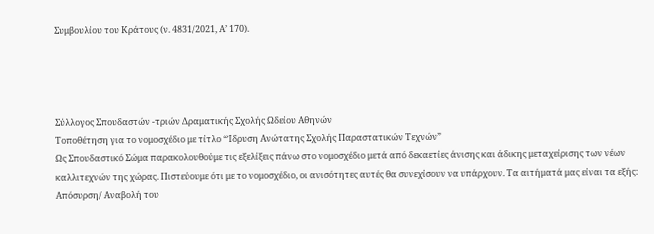Συμβουλίου του Κράτους (ν. 4831/2021, Α’ 170).




Σύλλογος Σπουδαστών -τριών Δραματικής Σχολής Ωδείου Αθηνών
Τοποθέτηση για το νομοσχέδιο με τίτλο “Ίδρυση Ανώτατης Σχολής Παραστατικών Τεχνών”
Ως Σπουδαστικό Σώμα παρακολουθούμε τις εξελίξεις πάνω στο νομοσχέδιο μετά από δεκαετίες άνισης και άδικης μεταχείρισης των νέων καλλιτεχνών της χώρας. Πιστεύουμε ότι με το νομοσχέδιο, οι ανισότητες αυτές θα συνεχίσουν να υπάρχουν. Τα αιτήματά μας είναι τα εξής:
Απόσυρση/ Αναβολή του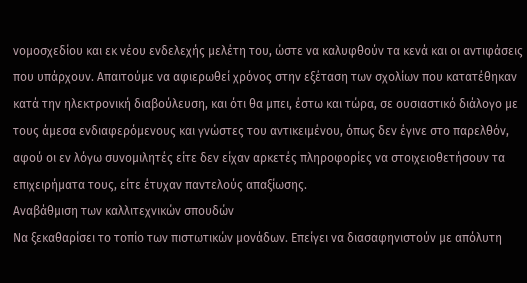νομοσχεδίου και εκ νέου ενδελεχής μελέτη του, ώστε να καλυφθούν τα κενά και οι αντιφάσεις που υπάρχουν. Απαιτούμε να αφιερωθεί χρόνος στην εξέταση των σχολίων που κατατέθηκαν κατά την ηλεκτρονική διαβούλευση, και ότι θα μπει, έστω και τώρα, σε ουσιαστικό διάλογο με τους άμεσα ενδιαφερόμενους και γνώστες του αντικειμένου, όπως δεν έγινε στο παρελθόν, αφού οι εν λόγω συνομιλητές είτε δεν είχαν αρκετές πληροφορίες να στοιχειοθετήσουν τα επιχειρήματα τους, είτε έτυχαν παντελούς απαξίωσης.
Αναβάθμιση των καλλιτεχνικών σπουδών
Να ξεκαθαρίσει το τοπίο των πιστωτικών μονάδων. Επείγει να διασαφηνιστούν με απόλυτη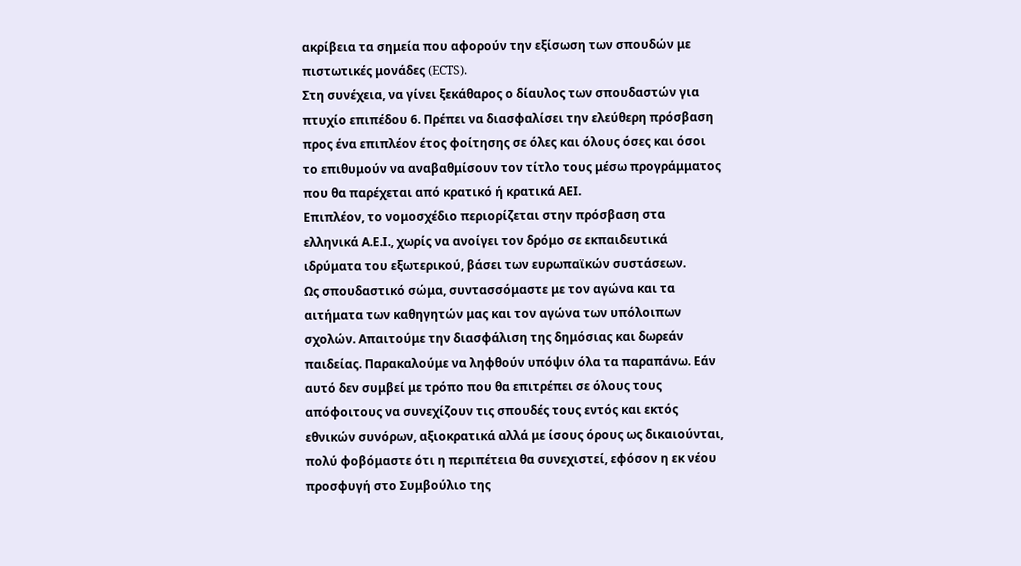ακρίβεια τα σημεία που αφορούν την εξίσωση των σπουδών με πιστωτικές μονάδες (ECTS).
Στη συνέχεια, να γίνει ξεκάθαρος ο δίαυλος των σπουδαστών για πτυχίο επιπέδου 6. Πρέπει να διασφαλίσει την ελεύθερη πρόσβαση προς ένα επιπλέον έτος φοίτησης σε όλες και όλους όσες και όσοι το επιθυμούν να αναβαθμίσουν τον τίτλο τους μέσω προγράμματος που θα παρέχεται από κρατικό ή κρατικά ΑΕΙ.
Επιπλέον, το νομοσχέδιο περιορίζεται στην πρόσβαση στα ελληνικά Α.Ε.Ι., χωρίς να ανοίγει τον δρόμο σε εκπαιδευτικά ιδρύματα του εξωτερικού, βάσει των ευρωπαϊκών συστάσεων.
Ως σπουδαστικό σώμα, συντασσόμαστε με τον αγώνα και τα αιτήματα των καθηγητών μας και τον αγώνα των υπόλοιπων σχολών. Απαιτούμε την διασφάλιση της δημόσιας και δωρεάν παιδείας. Παρακαλούμε να ληφθούν υπόψιν όλα τα παραπάνω. Εάν αυτό δεν συμβεί με τρόπο που θα επιτρέπει σε όλους τους απόφοιτους να συνεχίζουν τις σπουδές τους εντός και εκτός εθνικών συνόρων, αξιοκρατικά αλλά με ίσους όρους ως δικαιούνται, πολύ φοβόμαστε ότι η περιπέτεια θα συνεχιστεί, εφόσον η εκ νέου προσφυγή στο Συμβούλιο της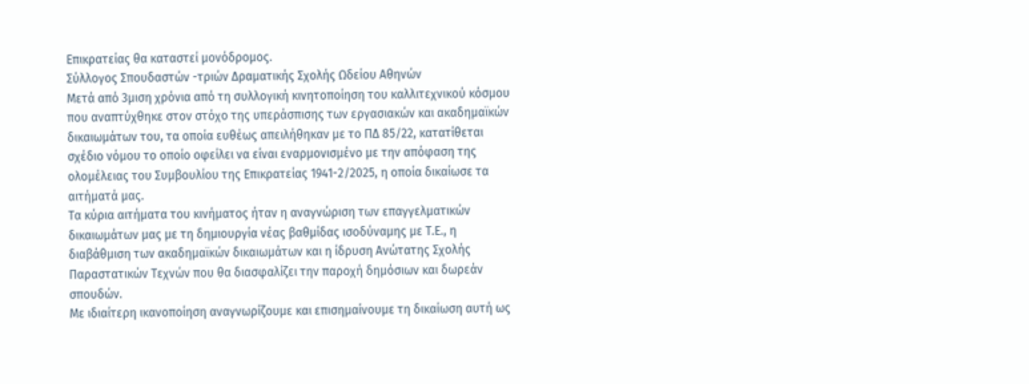Επικρατείας θα καταστεί μονόδρομος.
Σύλλογος Σπουδαστών -τριών Δραματικής Σχολής Ωδείου Αθηνών
Μετά από 3μιση χρόνια από τη συλλογική κινητοποίηση του καλλιτεχνικού κόσμου που αναπτύχθηκε στον στόχο της υπεράσπισης των εργασιακών και ακαδημαϊκών δικαιωμάτων του, τα οποία ευθέως απειλήθηκαν με το ΠΔ 85/22, κατατίθεται σχέδιο νόμου το οποίο οφείλει να είναι εναρμονισμένο με την απόφαση της ολομέλειας του Συμβουλίου της Επικρατείας 1941-2/2025, η οποία δικαίωσε τα αιτήματά μας.
Τα κύρια αιτήματα του κινήματος ήταν η αναγνώριση των επαγγελματικών δικαιωμάτων μας με τη δημιουργία νέας βαθμίδας ισοδύναμης με Τ.Ε., η διαβάθμιση των ακαδημαϊκών δικαιωμάτων και η ίδρυση Ανώτατης Σχολής Παραστατικών Τεχνών που θα διασφαλίζει την παροχή δημόσιων και δωρεάν σπουδών.
Με ιδιαίτερη ικανοποίηση αναγνωρίζουμε και επισημαίνουμε τη δικαίωση αυτή ως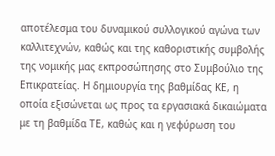αποτέλεσμα του δυναμικού συλλογικού αγώνα των καλλιτεχνών, καθώς και της καθοριστικής συμβολής της νομικής μας εκπροσώπησης στο Συμβούλιο της Επικρατείας. Η δημιουργία της βαθμίδας ΚΕ, η οποία εξισώνεται ως προς τα εργασιακά δικαιώματα με τη βαθμίδα ΤΕ, καθώς και η γεφύρωση του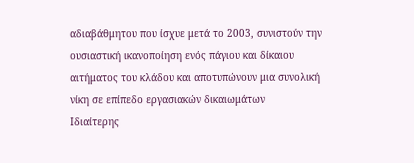αδιαβάθμητου που ίσχυε μετά το 2003, συνιστούν την ουσιαστική ικανοποίηση ενός πάγιου και δίκαιου αιτήματος του κλάδου και αποτυπώνουν μια συνολική νίκη σε επίπεδο εργασιακών δικαιωμάτων
Ιδιαίτερης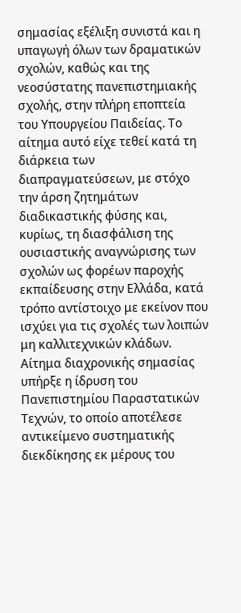σημασίας εξέλιξη συνιστά και η υπαγωγή όλων των δραματικών σχολών, καθώς και της νεοσύστατης πανεπιστημιακής σχολής, στην πλήρη εποπτεία του Υπουργείου Παιδείας. Το αίτημα αυτό είχε τεθεί κατά τη διάρκεια των διαπραγματεύσεων, με στόχο την άρση ζητημάτων διαδικαστικής φύσης και, κυρίως, τη διασφάλιση της ουσιαστικής αναγνώρισης των σχολών ως φορέων παροχής εκπαίδευσης στην Ελλάδα, κατά τρόπο αντίστοιχο με εκείνον που ισχύει για τις σχολές των λοιπών μη καλλιτεχνικών κλάδων.
Αίτημα διαχρονικής σημασίας υπήρξε η ίδρυση του Πανεπιστημίου Παραστατικών Τεχνών, το οποίο αποτέλεσε αντικείμενο συστηματικής διεκδίκησης εκ μέρους του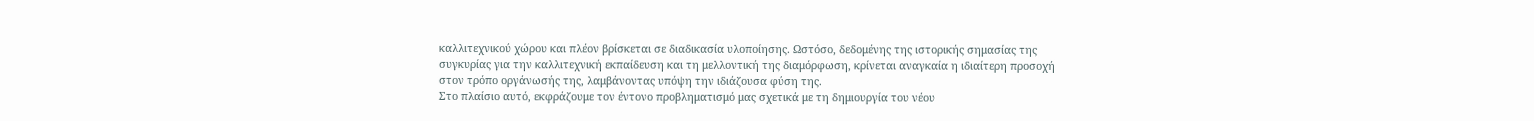καλλιτεχνικού χώρου και πλέον βρίσκεται σε διαδικασία υλοποίησης. Ωστόσο, δεδομένης της ιστορικής σημασίας της συγκυρίας για την καλλιτεχνική εκπαίδευση και τη μελλοντική της διαμόρφωση, κρίνεται αναγκαία η ιδιαίτερη προσοχή στον τρόπο οργάνωσής της, λαμβάνοντας υπόψη την ιδιάζουσα φύση της.
Στο πλαίσιο αυτό, εκφράζουμε τον έντονο προβληματισμό μας σχετικά με τη δημιουργία του νέου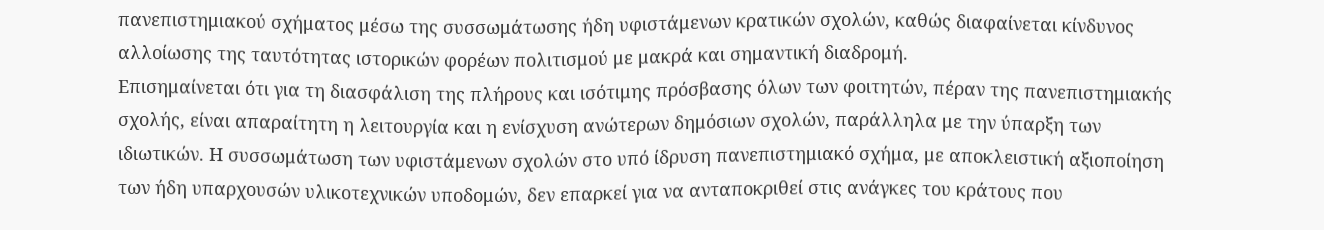πανεπιστημιακού σχήματος μέσω της συσσωμάτωσης ήδη υφιστάμενων κρατικών σχολών, καθώς διαφαίνεται κίνδυνος αλλοίωσης της ταυτότητας ιστορικών φορέων πολιτισμού με μακρά και σημαντική διαδρομή.
Επισημαίνεται ότι για τη διασφάλιση της πλήρους και ισότιμης πρόσβασης όλων των φοιτητών, πέραν της πανεπιστημιακής σχολής, είναι απαραίτητη η λειτουργία και η ενίσχυση ανώτερων δημόσιων σχολών, παράλληλα με την ύπαρξη των ιδιωτικών. Η συσσωμάτωση των υφιστάμενων σχολών στο υπό ίδρυση πανεπιστημιακό σχήμα, με αποκλειστική αξιοποίηση των ήδη υπαρχουσών υλικοτεχνικών υποδομών, δεν επαρκεί για να ανταποκριθεί στις ανάγκες του κράτους που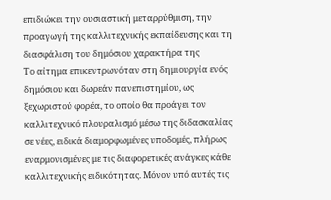επιδιώκει την ουσιαστική μεταρρύθμιση, την προαγωγή της καλλιτεχνικής εκπαίδευσης και τη διασφάλιση του δημόσιου χαρακτήρα της
Το αίτημα επικεντρωνόταν στη δημιουργία ενός δημόσιου και δωρεάν πανεπιστημίου, ως ξεχωριστού φορέα, το οποίο θα προάγει τον καλλιτεχνικό πλουραλισμό μέσω της διδασκαλίας σε νέες, ειδικά διαμορφωμένες υποδομές, πλήρως εναρμονισμένες με τις διαφορετικές ανάγκες κάθε καλλιτεχνικής ειδικότητας. Μόνον υπό αυτές τις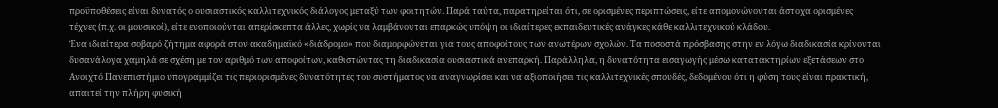προϋποθέσεις είναι δυνατός ο ουσιαστικός καλλιτεχνικός διάλογος μεταξύ των φοιτητών. Παρά ταύτα, παρατηρείται ότι, σε ορισμένες περιπτώσεις, είτε απομονώνονται άστοχα ορισμένες τέχνες (π.χ. οι μουσικοί), είτε ενοποιούνται απερίσκεπτα άλλες, χωρίς να λαμβάνονται επαρκώς υπόψη οι ιδιαίτερες εκπαιδευτικές ανάγκες κάθε καλλιτεχνικού κλάδου.
Ένα ιδιαίτερα σοβαρό ζήτημα αφορά στον ακαδημαϊκό «διάδρομο» που διαμορφώνεται για τους αποφοίτους των ανωτέρων σχολών. Τα ποσοστά πρόσβασης στην εν λόγω διαδικασία κρίνονται δυσανάλογα χαμηλά σε σχέση με τον αριθμό των αποφοίτων, καθιστώντας τη διαδικασία ουσιαστικά ανεπαρκή. Παράλληλα, η δυνατότητα εισαγωγής μέσω κατατακτηρίων εξετάσεων στο Ανοιχτό Πανεπιστήμιο υπογραμμίζει τις περιορισμένες δυνατότητες του συστήματος να αναγνωρίσει και να αξιοποιήσει τις καλλιτεχνικές σπουδές, δεδομένου ότι η φύση τους είναι πρακτική, απαιτεί την πλήρη φυσική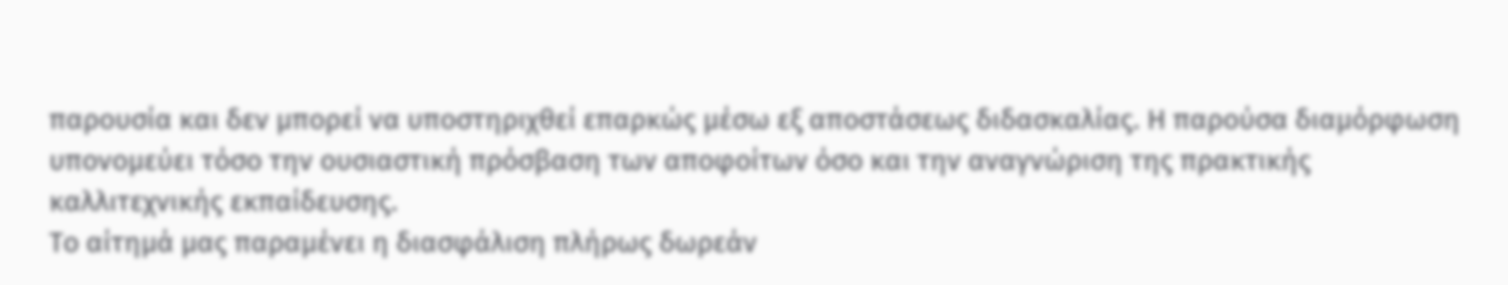παρουσία και δεν μπορεί να υποστηριχθεί επαρκώς μέσω εξ αποστάσεως διδασκαλίας. Η παρούσα διαμόρφωση υπονομεύει τόσο την ουσιαστική πρόσβαση των αποφοίτων όσο και την αναγνώριση της πρακτικής καλλιτεχνικής εκπαίδευσης.
Το αίτημά μας παραμένει η διασφάλιση πλήρως δωρεάν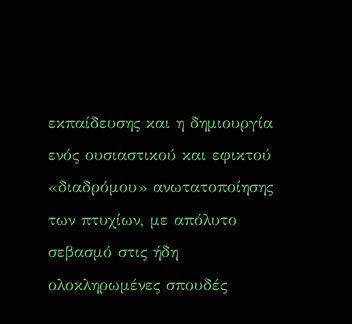εκπαίδευσης και η δημιουργία ενός ουσιαστικού και εφικτού «διαδρόμου» ανωτατοποίησης των πτυχίων, με απόλυτο σεβασμό στις ήδη ολοκληρωμένες σπουδές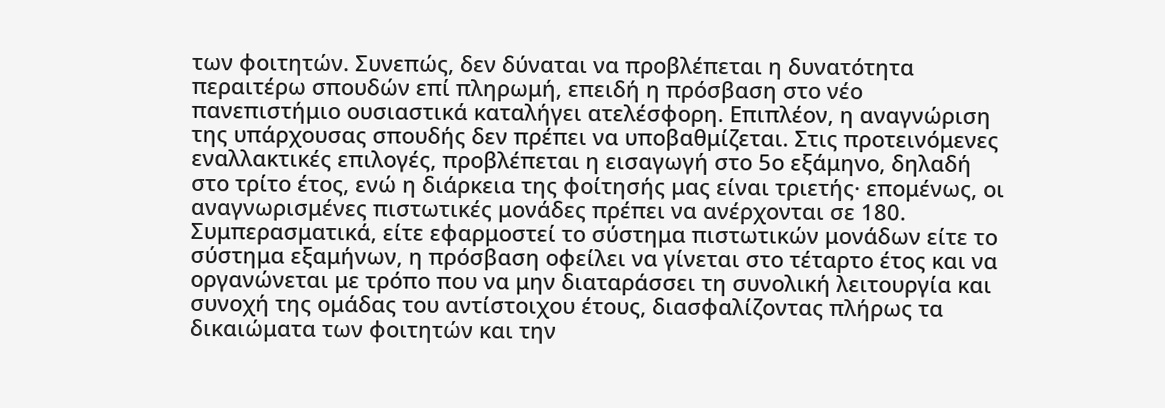των φοιτητών. Συνεπώς, δεν δύναται να προβλέπεται η δυνατότητα περαιτέρω σπουδών επί πληρωμή, επειδή η πρόσβαση στο νέο πανεπιστήμιο ουσιαστικά καταλήγει ατελέσφορη. Επιπλέον, η αναγνώριση της υπάρχουσας σπουδής δεν πρέπει να υποβαθμίζεται. Στις προτεινόμενες εναλλακτικές επιλογές, προβλέπεται η εισαγωγή στο 5ο εξάμηνο, δηλαδή στο τρίτο έτος, ενώ η διάρκεια της φοίτησής μας είναι τριετής· επομένως, οι αναγνωρισμένες πιστωτικές μονάδες πρέπει να ανέρχονται σε 180. Συμπερασματικά, είτε εφαρμοστεί το σύστημα πιστωτικών μονάδων είτε το σύστημα εξαμήνων, η πρόσβαση οφείλει να γίνεται στο τέταρτο έτος και να οργανώνεται με τρόπο που να μην διαταράσσει τη συνολική λειτουργία και συνοχή της ομάδας του αντίστοιχου έτους, διασφαλίζοντας πλήρως τα δικαιώματα των φοιτητών και την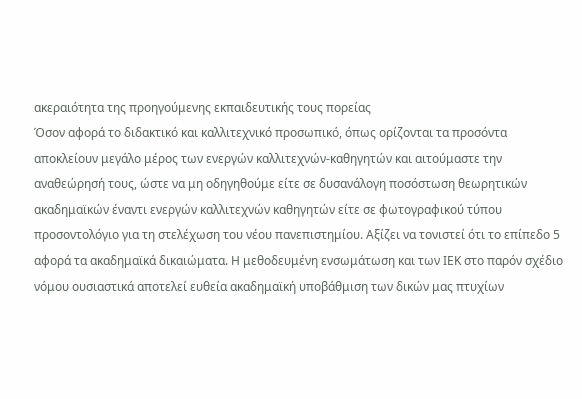ακεραιότητα της προηγούμενης εκπαιδευτικής τους πορείας
Όσον αφορά το διδακτικό και καλλιτεχνικό προσωπικό, όπως ορίζονται τα προσόντα αποκλείουν μεγάλο μέρος των ενεργών καλλιτεχνών-καθηγητών και αιτούμαστε την αναθεώρησή τους, ώστε να μη οδηγηθούμε είτε σε δυσανάλογη ποσόστωση θεωρητικών ακαδημαϊκών έναντι ενεργών καλλιτεχνών καθηγητών είτε σε φωτογραφικού τύπου προσοντολόγιο για τη στελέχωση του νέου πανεπιστημίου. Αξίζει να τονιστεί ότι το επίπεδο 5 αφορά τα ακαδημαϊκά δικαιώματα. Η μεθοδευμένη ενσωμάτωση και των ΙΕΚ στο παρόν σχέδιο νόμου ουσιαστικά αποτελεί ευθεία ακαδημαϊκή υποβάθμιση των δικών μας πτυχίων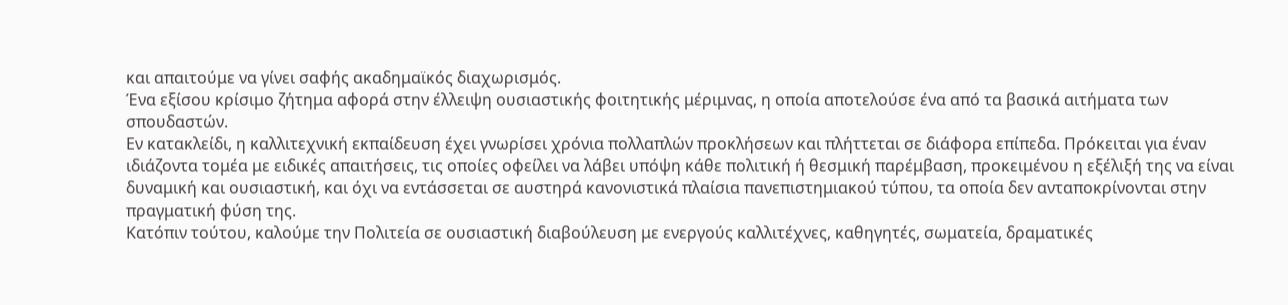και απαιτούμε να γίνει σαφής ακαδημαϊκός διαχωρισμός.
Ένα εξίσου κρίσιμο ζήτημα αφορά στην έλλειψη ουσιαστικής φοιτητικής μέριμνας, η οποία αποτελούσε ένα από τα βασικά αιτήματα των σπουδαστών.
Εν κατακλείδι, η καλλιτεχνική εκπαίδευση έχει γνωρίσει χρόνια πολλαπλών προκλήσεων και πλήττεται σε διάφορα επίπεδα. Πρόκειται για έναν ιδιάζοντα τομέα με ειδικές απαιτήσεις, τις οποίες οφείλει να λάβει υπόψη κάθε πολιτική ή θεσμική παρέμβαση, προκειμένου η εξέλιξή της να είναι δυναμική και ουσιαστική, και όχι να εντάσσεται σε αυστηρά κανονιστικά πλαίσια πανεπιστημιακού τύπου, τα οποία δεν ανταποκρίνονται στην πραγματική φύση της.
Κατόπιν τούτου, καλούμε την Πολιτεία σε ουσιαστική διαβούλευση με ενεργούς καλλιτέχνες, καθηγητές, σωματεία, δραματικές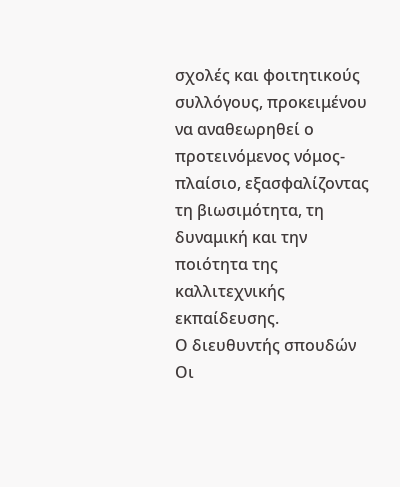σχολές και φοιτητικούς συλλόγους, προκειμένου να αναθεωρηθεί ο προτεινόμενος νόμος-πλαίσιο, εξασφαλίζοντας τη βιωσιμότητα, τη δυναμική και την ποιότητα της καλλιτεχνικής εκπαίδευσης.
Ο διευθυντής σπουδών
Οι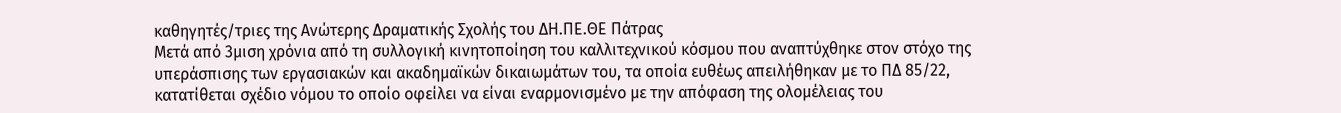καθηγητές/τριες της Ανώτερης Δραματικής Σχολής του ΔΗ.ΠΕ.ΘΕ Πάτρας
Μετά από 3μιση χρόνια από τη συλλογική κινητοποίηση του καλλιτεχνικού κόσμου που αναπτύχθηκε στον στόχο της υπεράσπισης των εργασιακών και ακαδημαϊκών δικαιωμάτων του, τα οποία ευθέως απειλήθηκαν με το ΠΔ 85/22, κατατίθεται σχέδιο νόμου το οποίο οφείλει να είναι εναρμονισμένο με την απόφαση της ολομέλειας του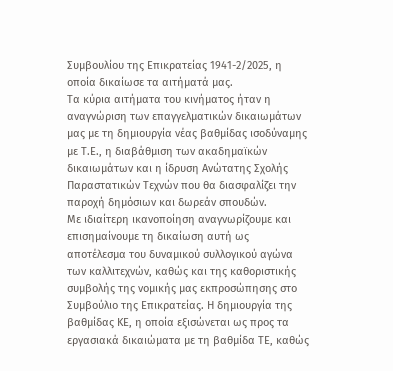Συμβουλίου της Επικρατείας 1941-2/2025, η οποία δικαίωσε τα αιτήματά μας.
Τα κύρια αιτήματα του κινήματος ήταν η αναγνώριση των επαγγελματικών δικαιωμάτων μας με τη δημιουργία νέας βαθμίδας ισοδύναμης με Τ.Ε., η διαβάθμιση των ακαδημαϊκών δικαιωμάτων και η ίδρυση Ανώτατης Σχολής Παραστατικών Τεχνών που θα διασφαλίζει την παροχή δημόσιων και δωρεάν σπουδών.
Με ιδιαίτερη ικανοποίηση αναγνωρίζουμε και επισημαίνουμε τη δικαίωση αυτή ως αποτέλεσμα του δυναμικού συλλογικού αγώνα των καλλιτεχνών, καθώς και της καθοριστικής συμβολής της νομικής μας εκπροσώπησης στο Συμβούλιο της Επικρατείας. Η δημιουργία της βαθμίδας ΚΕ, η οποία εξισώνεται ως προς τα εργασιακά δικαιώματα με τη βαθμίδα ΤΕ, καθώς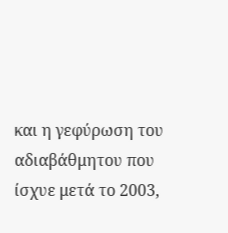και η γεφύρωση του αδιαβάθμητου που ίσχυε μετά το 2003,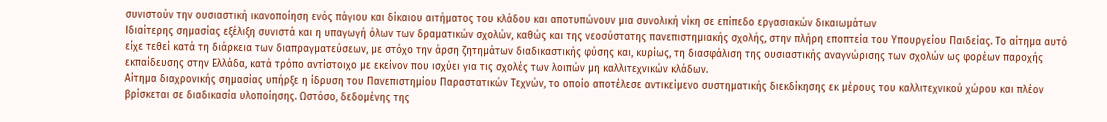συνιστούν την ουσιαστική ικανοποίηση ενός πάγιου και δίκαιου αιτήματος του κλάδου και αποτυπώνουν μια συνολική νίκη σε επίπεδο εργασιακών δικαιωμάτων
Ιδιαίτερης σημασίας εξέλιξη συνιστά και η υπαγωγή όλων των δραματικών σχολών, καθώς και της νεοσύστατης πανεπιστημιακής σχολής, στην πλήρη εποπτεία του Υπουργείου Παιδείας. Το αίτημα αυτό είχε τεθεί κατά τη διάρκεια των διαπραγματεύσεων, με στόχο την άρση ζητημάτων διαδικαστικής φύσης και, κυρίως, τη διασφάλιση της ουσιαστικής αναγνώρισης των σχολών ως φορέων παροχής εκπαίδευσης στην Ελλάδα, κατά τρόπο αντίστοιχο με εκείνον που ισχύει για τις σχολές των λοιπών μη καλλιτεχνικών κλάδων.
Αίτημα διαχρονικής σημασίας υπήρξε η ίδρυση του Πανεπιστημίου Παραστατικών Τεχνών, το οποίο αποτέλεσε αντικείμενο συστηματικής διεκδίκησης εκ μέρους του καλλιτεχνικού χώρου και πλέον βρίσκεται σε διαδικασία υλοποίησης. Ωστόσο, δεδομένης της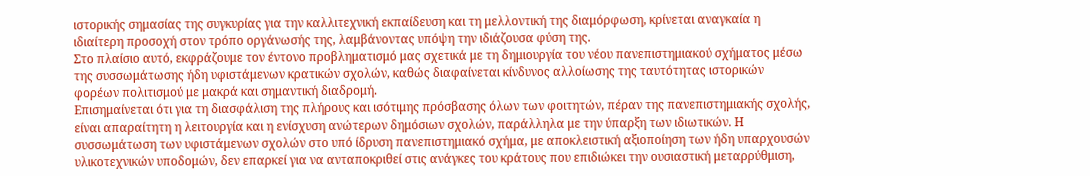ιστορικής σημασίας της συγκυρίας για την καλλιτεχνική εκπαίδευση και τη μελλοντική της διαμόρφωση, κρίνεται αναγκαία η ιδιαίτερη προσοχή στον τρόπο οργάνωσής της, λαμβάνοντας υπόψη την ιδιάζουσα φύση της.
Στο πλαίσιο αυτό, εκφράζουμε τον έντονο προβληματισμό μας σχετικά με τη δημιουργία του νέου πανεπιστημιακού σχήματος μέσω της συσσωμάτωσης ήδη υφιστάμενων κρατικών σχολών, καθώς διαφαίνεται κίνδυνος αλλοίωσης της ταυτότητας ιστορικών φορέων πολιτισμού με μακρά και σημαντική διαδρομή.
Επισημαίνεται ότι για τη διασφάλιση της πλήρους και ισότιμης πρόσβασης όλων των φοιτητών, πέραν της πανεπιστημιακής σχολής, είναι απαραίτητη η λειτουργία και η ενίσχυση ανώτερων δημόσιων σχολών, παράλληλα με την ύπαρξη των ιδιωτικών. Η συσσωμάτωση των υφιστάμενων σχολών στο υπό ίδρυση πανεπιστημιακό σχήμα, με αποκλειστική αξιοποίηση των ήδη υπαρχουσών υλικοτεχνικών υποδομών, δεν επαρκεί για να ανταποκριθεί στις ανάγκες του κράτους που επιδιώκει την ουσιαστική μεταρρύθμιση,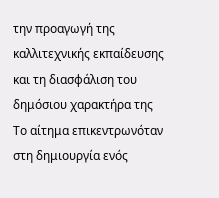την προαγωγή της καλλιτεχνικής εκπαίδευσης και τη διασφάλιση του δημόσιου χαρακτήρα της
Το αίτημα επικεντρωνόταν στη δημιουργία ενός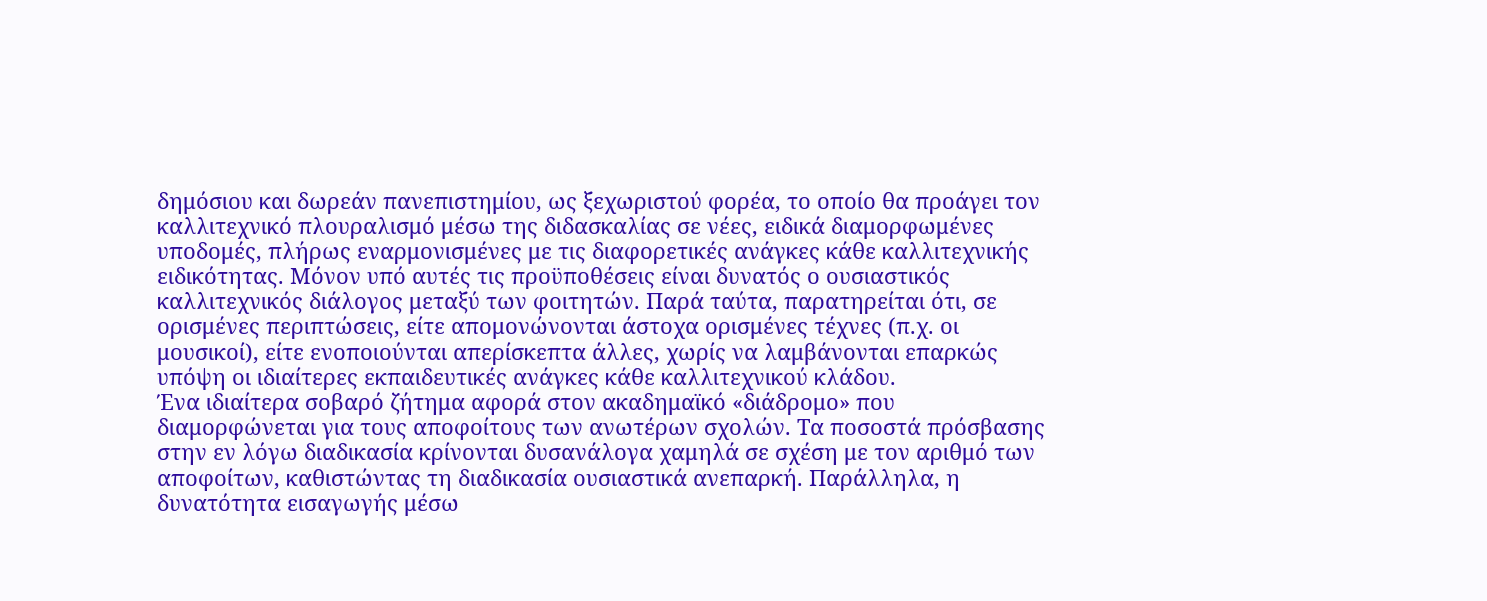δημόσιου και δωρεάν πανεπιστημίου, ως ξεχωριστού φορέα, το οποίο θα προάγει τον καλλιτεχνικό πλουραλισμό μέσω της διδασκαλίας σε νέες, ειδικά διαμορφωμένες υποδομές, πλήρως εναρμονισμένες με τις διαφορετικές ανάγκες κάθε καλλιτεχνικής ειδικότητας. Μόνον υπό αυτές τις προϋποθέσεις είναι δυνατός ο ουσιαστικός καλλιτεχνικός διάλογος μεταξύ των φοιτητών. Παρά ταύτα, παρατηρείται ότι, σε ορισμένες περιπτώσεις, είτε απομονώνονται άστοχα ορισμένες τέχνες (π.χ. οι μουσικοί), είτε ενοποιούνται απερίσκεπτα άλλες, χωρίς να λαμβάνονται επαρκώς υπόψη οι ιδιαίτερες εκπαιδευτικές ανάγκες κάθε καλλιτεχνικού κλάδου.
Ένα ιδιαίτερα σοβαρό ζήτημα αφορά στον ακαδημαϊκό «διάδρομο» που διαμορφώνεται για τους αποφοίτους των ανωτέρων σχολών. Τα ποσοστά πρόσβασης στην εν λόγω διαδικασία κρίνονται δυσανάλογα χαμηλά σε σχέση με τον αριθμό των αποφοίτων, καθιστώντας τη διαδικασία ουσιαστικά ανεπαρκή. Παράλληλα, η δυνατότητα εισαγωγής μέσω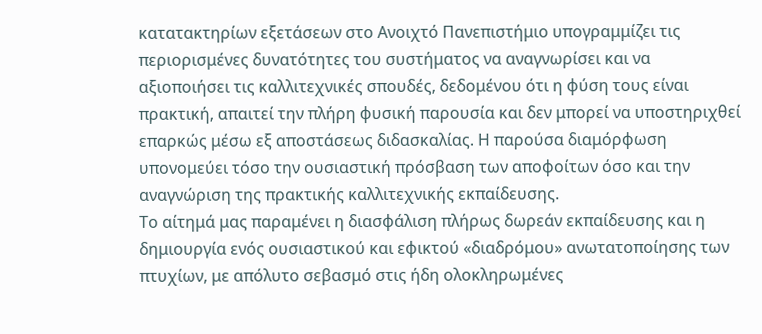κατατακτηρίων εξετάσεων στο Ανοιχτό Πανεπιστήμιο υπογραμμίζει τις περιορισμένες δυνατότητες του συστήματος να αναγνωρίσει και να αξιοποιήσει τις καλλιτεχνικές σπουδές, δεδομένου ότι η φύση τους είναι πρακτική, απαιτεί την πλήρη φυσική παρουσία και δεν μπορεί να υποστηριχθεί επαρκώς μέσω εξ αποστάσεως διδασκαλίας. Η παρούσα διαμόρφωση υπονομεύει τόσο την ουσιαστική πρόσβαση των αποφοίτων όσο και την αναγνώριση της πρακτικής καλλιτεχνικής εκπαίδευσης.
Το αίτημά μας παραμένει η διασφάλιση πλήρως δωρεάν εκπαίδευσης και η δημιουργία ενός ουσιαστικού και εφικτού «διαδρόμου» ανωτατοποίησης των πτυχίων, με απόλυτο σεβασμό στις ήδη ολοκληρωμένες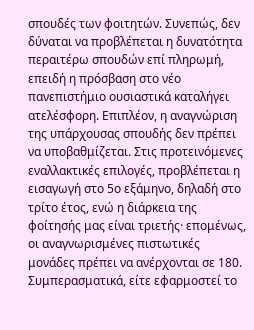σπουδές των φοιτητών. Συνεπώς, δεν δύναται να προβλέπεται η δυνατότητα περαιτέρω σπουδών επί πληρωμή, επειδή η πρόσβαση στο νέο πανεπιστήμιο ουσιαστικά καταλήγει ατελέσφορη. Επιπλέον, η αναγνώριση της υπάρχουσας σπουδής δεν πρέπει να υποβαθμίζεται. Στις προτεινόμενες εναλλακτικές επιλογές, προβλέπεται η εισαγωγή στο 5ο εξάμηνο, δηλαδή στο τρίτο έτος, ενώ η διάρκεια της φοίτησής μας είναι τριετής· επομένως, οι αναγνωρισμένες πιστωτικές μονάδες πρέπει να ανέρχονται σε 180. Συμπερασματικά, είτε εφαρμοστεί το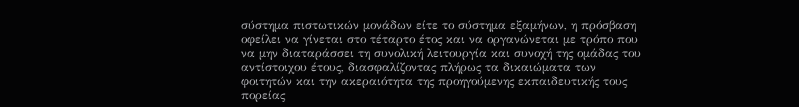σύστημα πιστωτικών μονάδων είτε το σύστημα εξαμήνων, η πρόσβαση οφείλει να γίνεται στο τέταρτο έτος και να οργανώνεται με τρόπο που να μην διαταράσσει τη συνολική λειτουργία και συνοχή της ομάδας του αντίστοιχου έτους, διασφαλίζοντας πλήρως τα δικαιώματα των φοιτητών και την ακεραιότητα της προηγούμενης εκπαιδευτικής τους πορείας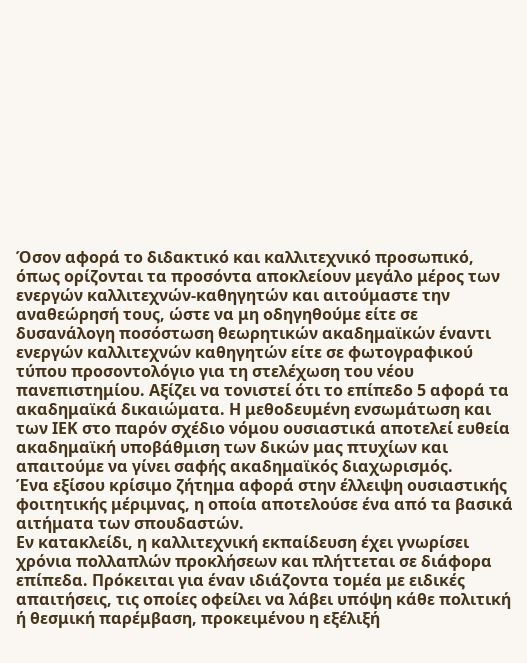Όσον αφορά το διδακτικό και καλλιτεχνικό προσωπικό, όπως ορίζονται τα προσόντα αποκλείουν μεγάλο μέρος των ενεργών καλλιτεχνών-καθηγητών και αιτούμαστε την αναθεώρησή τους, ώστε να μη οδηγηθούμε είτε σε δυσανάλογη ποσόστωση θεωρητικών ακαδημαϊκών έναντι ενεργών καλλιτεχνών καθηγητών είτε σε φωτογραφικού τύπου προσοντολόγιο για τη στελέχωση του νέου πανεπιστημίου. Αξίζει να τονιστεί ότι το επίπεδο 5 αφορά τα ακαδημαϊκά δικαιώματα. Η μεθοδευμένη ενσωμάτωση και των ΙΕΚ στο παρόν σχέδιο νόμου ουσιαστικά αποτελεί ευθεία ακαδημαϊκή υποβάθμιση των δικών μας πτυχίων και απαιτούμε να γίνει σαφής ακαδημαϊκός διαχωρισμός.
Ένα εξίσου κρίσιμο ζήτημα αφορά στην έλλειψη ουσιαστικής φοιτητικής μέριμνας, η οποία αποτελούσε ένα από τα βασικά αιτήματα των σπουδαστών.
Εν κατακλείδι, η καλλιτεχνική εκπαίδευση έχει γνωρίσει χρόνια πολλαπλών προκλήσεων και πλήττεται σε διάφορα επίπεδα. Πρόκειται για έναν ιδιάζοντα τομέα με ειδικές απαιτήσεις, τις οποίες οφείλει να λάβει υπόψη κάθε πολιτική ή θεσμική παρέμβαση, προκειμένου η εξέλιξή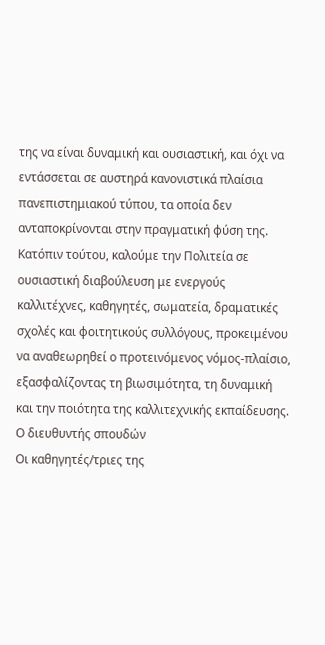της να είναι δυναμική και ουσιαστική, και όχι να εντάσσεται σε αυστηρά κανονιστικά πλαίσια πανεπιστημιακού τύπου, τα οποία δεν ανταποκρίνονται στην πραγματική φύση της.
Κατόπιν τούτου, καλούμε την Πολιτεία σε ουσιαστική διαβούλευση με ενεργούς καλλιτέχνες, καθηγητές, σωματεία, δραματικές σχολές και φοιτητικούς συλλόγους, προκειμένου να αναθεωρηθεί ο προτεινόμενος νόμος-πλαίσιο, εξασφαλίζοντας τη βιωσιμότητα, τη δυναμική και την ποιότητα της καλλιτεχνικής εκπαίδευσης.
Ο διευθυντής σπουδών
Οι καθηγητές/τριες της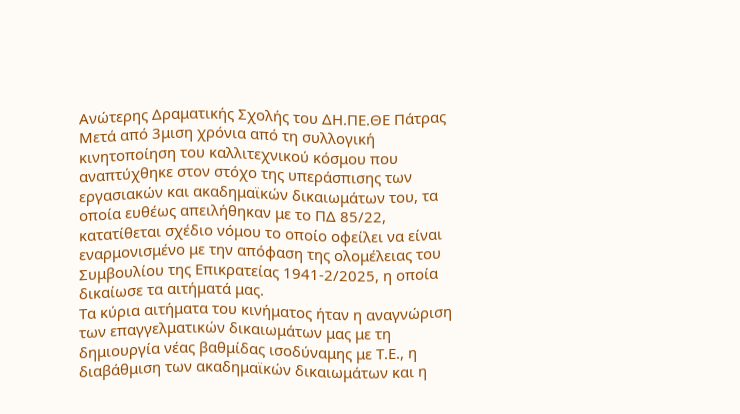Ανώτερης Δραματικής Σχολής του ΔΗ.ΠΕ.ΘΕ Πάτρας
Μετά από 3μιση χρόνια από τη συλλογική κινητοποίηση του καλλιτεχνικού κόσμου που αναπτύχθηκε στον στόχο της υπεράσπισης των εργασιακών και ακαδημαϊκών δικαιωμάτων του, τα οποία ευθέως απειλήθηκαν με το ΠΔ 85/22, κατατίθεται σχέδιο νόμου το οποίο οφείλει να είναι εναρμονισμένο με την απόφαση της ολομέλειας του Συμβουλίου της Επικρατείας 1941-2/2025, η οποία δικαίωσε τα αιτήματά μας.
Τα κύρια αιτήματα του κινήματος ήταν η αναγνώριση των επαγγελματικών δικαιωμάτων μας με τη δημιουργία νέας βαθμίδας ισοδύναμης με Τ.Ε., η διαβάθμιση των ακαδημαϊκών δικαιωμάτων και η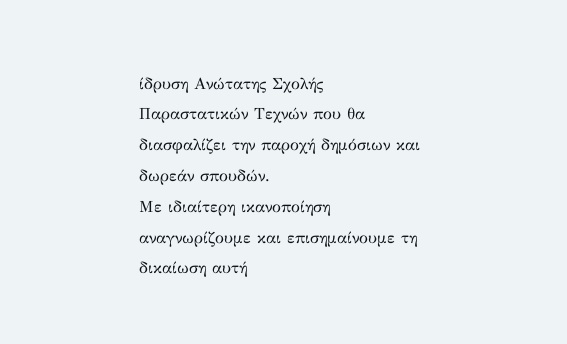ίδρυση Ανώτατης Σχολής Παραστατικών Τεχνών που θα διασφαλίζει την παροχή δημόσιων και δωρεάν σπουδών.
Με ιδιαίτερη ικανοποίηση αναγνωρίζουμε και επισημαίνουμε τη δικαίωση αυτή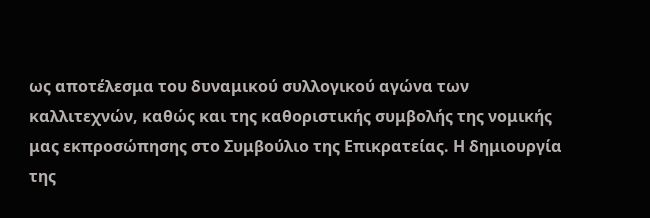ως αποτέλεσμα του δυναμικού συλλογικού αγώνα των καλλιτεχνών, καθώς και της καθοριστικής συμβολής της νομικής μας εκπροσώπησης στο Συμβούλιο της Επικρατείας. Η δημιουργία της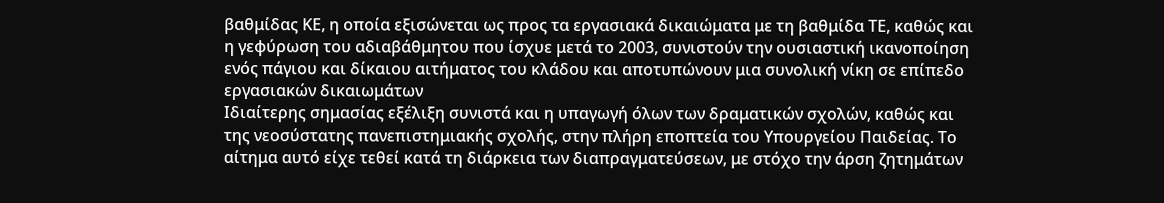βαθμίδας ΚΕ, η οποία εξισώνεται ως προς τα εργασιακά δικαιώματα με τη βαθμίδα ΤΕ, καθώς και η γεφύρωση του αδιαβάθμητου που ίσχυε μετά το 2003, συνιστούν την ουσιαστική ικανοποίηση ενός πάγιου και δίκαιου αιτήματος του κλάδου και αποτυπώνουν μια συνολική νίκη σε επίπεδο εργασιακών δικαιωμάτων
Ιδιαίτερης σημασίας εξέλιξη συνιστά και η υπαγωγή όλων των δραματικών σχολών, καθώς και της νεοσύστατης πανεπιστημιακής σχολής, στην πλήρη εποπτεία του Υπουργείου Παιδείας. Το αίτημα αυτό είχε τεθεί κατά τη διάρκεια των διαπραγματεύσεων, με στόχο την άρση ζητημάτων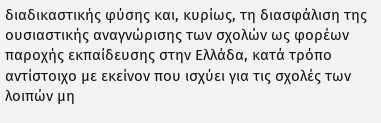διαδικαστικής φύσης και, κυρίως, τη διασφάλιση της ουσιαστικής αναγνώρισης των σχολών ως φορέων παροχής εκπαίδευσης στην Ελλάδα, κατά τρόπο αντίστοιχο με εκείνον που ισχύει για τις σχολές των λοιπών μη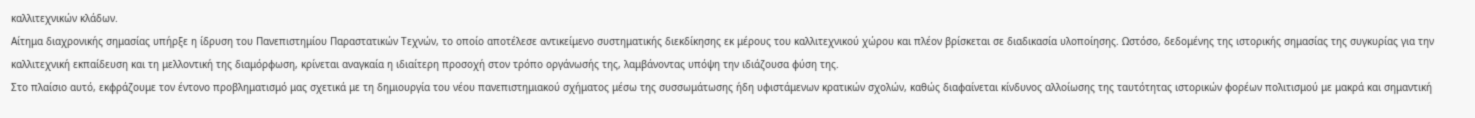καλλιτεχνικών κλάδων.
Αίτημα διαχρονικής σημασίας υπήρξε η ίδρυση του Πανεπιστημίου Παραστατικών Τεχνών, το οποίο αποτέλεσε αντικείμενο συστηματικής διεκδίκησης εκ μέρους του καλλιτεχνικού χώρου και πλέον βρίσκεται σε διαδικασία υλοποίησης. Ωστόσο, δεδομένης της ιστορικής σημασίας της συγκυρίας για την καλλιτεχνική εκπαίδευση και τη μελλοντική της διαμόρφωση, κρίνεται αναγκαία η ιδιαίτερη προσοχή στον τρόπο οργάνωσής της, λαμβάνοντας υπόψη την ιδιάζουσα φύση της.
Στο πλαίσιο αυτό, εκφράζουμε τον έντονο προβληματισμό μας σχετικά με τη δημιουργία του νέου πανεπιστημιακού σχήματος μέσω της συσσωμάτωσης ήδη υφιστάμενων κρατικών σχολών, καθώς διαφαίνεται κίνδυνος αλλοίωσης της ταυτότητας ιστορικών φορέων πολιτισμού με μακρά και σημαντική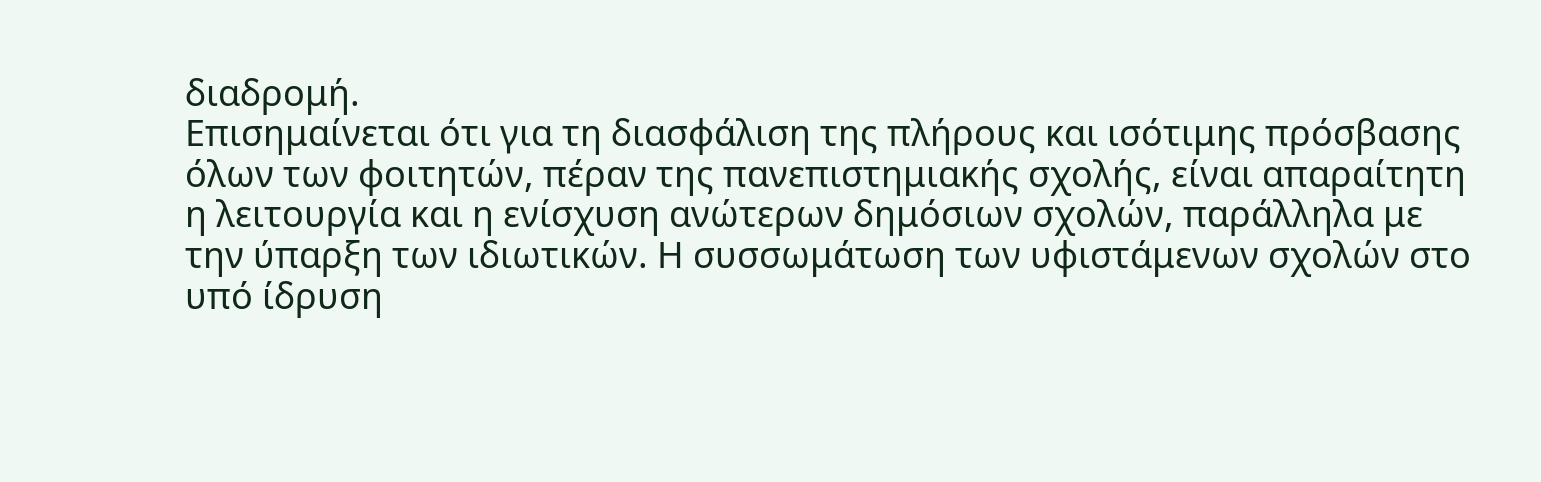διαδρομή.
Επισημαίνεται ότι για τη διασφάλιση της πλήρους και ισότιμης πρόσβασης όλων των φοιτητών, πέραν της πανεπιστημιακής σχολής, είναι απαραίτητη η λειτουργία και η ενίσχυση ανώτερων δημόσιων σχολών, παράλληλα με την ύπαρξη των ιδιωτικών. Η συσσωμάτωση των υφιστάμενων σχολών στο υπό ίδρυση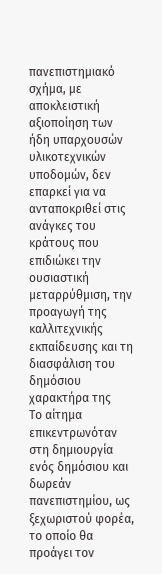πανεπιστημιακό σχήμα, με αποκλειστική αξιοποίηση των ήδη υπαρχουσών υλικοτεχνικών υποδομών, δεν επαρκεί για να ανταποκριθεί στις ανάγκες του κράτους που επιδιώκει την ουσιαστική μεταρρύθμιση, την προαγωγή της καλλιτεχνικής εκπαίδευσης και τη διασφάλιση του δημόσιου χαρακτήρα της
Το αίτημα επικεντρωνόταν στη δημιουργία ενός δημόσιου και δωρεάν πανεπιστημίου, ως ξεχωριστού φορέα, το οποίο θα προάγει τον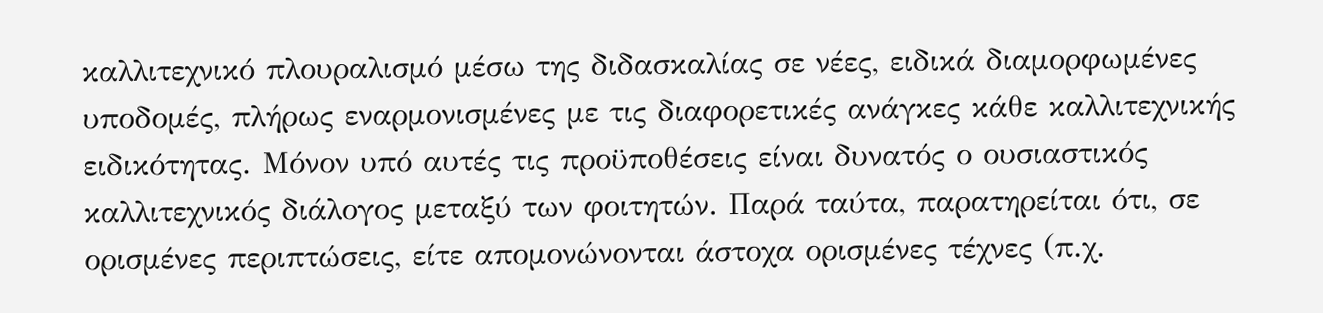καλλιτεχνικό πλουραλισμό μέσω της διδασκαλίας σε νέες, ειδικά διαμορφωμένες υποδομές, πλήρως εναρμονισμένες με τις διαφορετικές ανάγκες κάθε καλλιτεχνικής ειδικότητας. Μόνον υπό αυτές τις προϋποθέσεις είναι δυνατός ο ουσιαστικός καλλιτεχνικός διάλογος μεταξύ των φοιτητών. Παρά ταύτα, παρατηρείται ότι, σε ορισμένες περιπτώσεις, είτε απομονώνονται άστοχα ορισμένες τέχνες (π.χ.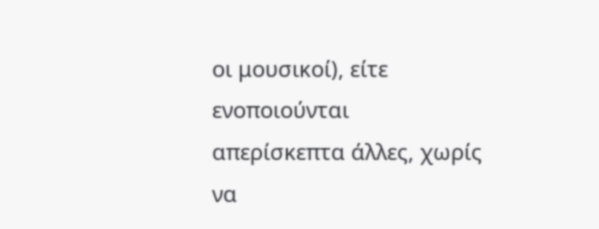οι μουσικοί), είτε ενοποιούνται απερίσκεπτα άλλες, χωρίς να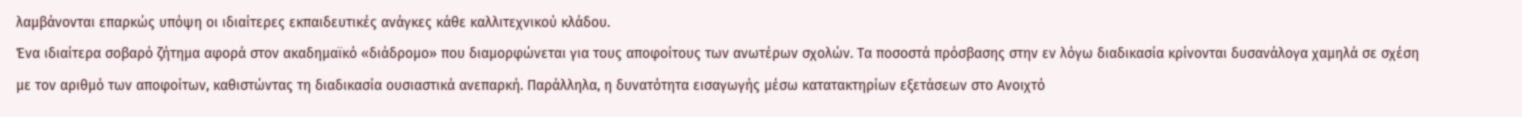λαμβάνονται επαρκώς υπόψη οι ιδιαίτερες εκπαιδευτικές ανάγκες κάθε καλλιτεχνικού κλάδου.
Ένα ιδιαίτερα σοβαρό ζήτημα αφορά στον ακαδημαϊκό «διάδρομο» που διαμορφώνεται για τους αποφοίτους των ανωτέρων σχολών. Τα ποσοστά πρόσβασης στην εν λόγω διαδικασία κρίνονται δυσανάλογα χαμηλά σε σχέση με τον αριθμό των αποφοίτων, καθιστώντας τη διαδικασία ουσιαστικά ανεπαρκή. Παράλληλα, η δυνατότητα εισαγωγής μέσω κατατακτηρίων εξετάσεων στο Ανοιχτό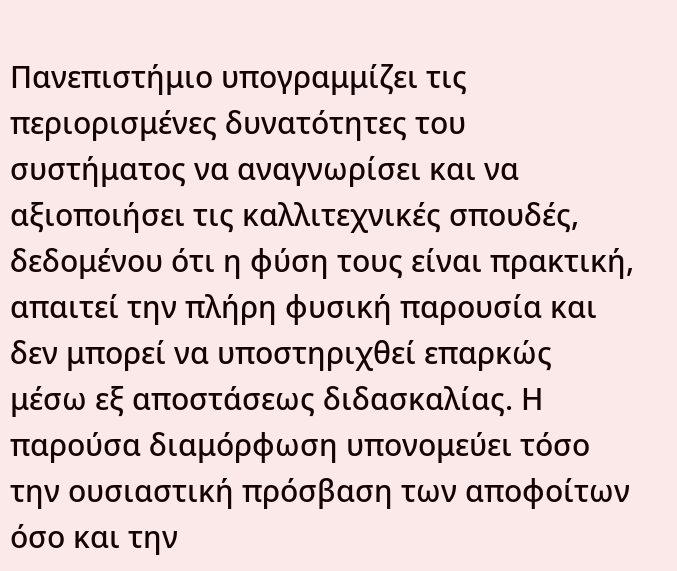Πανεπιστήμιο υπογραμμίζει τις περιορισμένες δυνατότητες του συστήματος να αναγνωρίσει και να αξιοποιήσει τις καλλιτεχνικές σπουδές, δεδομένου ότι η φύση τους είναι πρακτική, απαιτεί την πλήρη φυσική παρουσία και δεν μπορεί να υποστηριχθεί επαρκώς μέσω εξ αποστάσεως διδασκαλίας. Η παρούσα διαμόρφωση υπονομεύει τόσο την ουσιαστική πρόσβαση των αποφοίτων όσο και την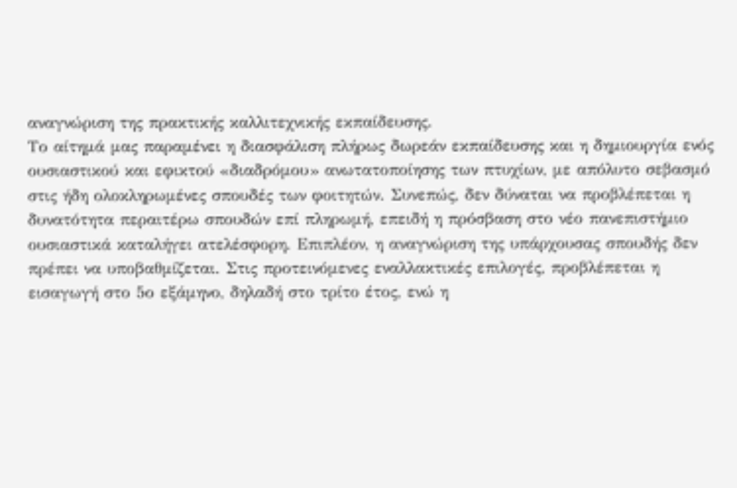αναγνώριση της πρακτικής καλλιτεχνικής εκπαίδευσης.
Το αίτημά μας παραμένει η διασφάλιση πλήρως δωρεάν εκπαίδευσης και η δημιουργία ενός ουσιαστικού και εφικτού «διαδρόμου» ανωτατοποίησης των πτυχίων, με απόλυτο σεβασμό στις ήδη ολοκληρωμένες σπουδές των φοιτητών. Συνεπώς, δεν δύναται να προβλέπεται η δυνατότητα περαιτέρω σπουδών επί πληρωμή, επειδή η πρόσβαση στο νέο πανεπιστήμιο ουσιαστικά καταλήγει ατελέσφορη. Επιπλέον, η αναγνώριση της υπάρχουσας σπουδής δεν πρέπει να υποβαθμίζεται. Στις προτεινόμενες εναλλακτικές επιλογές, προβλέπεται η εισαγωγή στο 5ο εξάμηνο, δηλαδή στο τρίτο έτος, ενώ η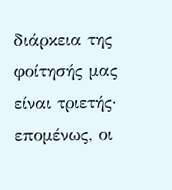διάρκεια της φοίτησής μας είναι τριετής· επομένως, οι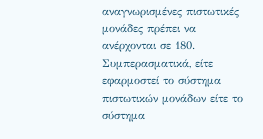αναγνωρισμένες πιστωτικές μονάδες πρέπει να ανέρχονται σε 180. Συμπερασματικά, είτε εφαρμοστεί το σύστημα πιστωτικών μονάδων είτε το σύστημα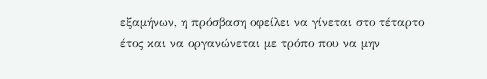εξαμήνων, η πρόσβαση οφείλει να γίνεται στο τέταρτο έτος και να οργανώνεται με τρόπο που να μην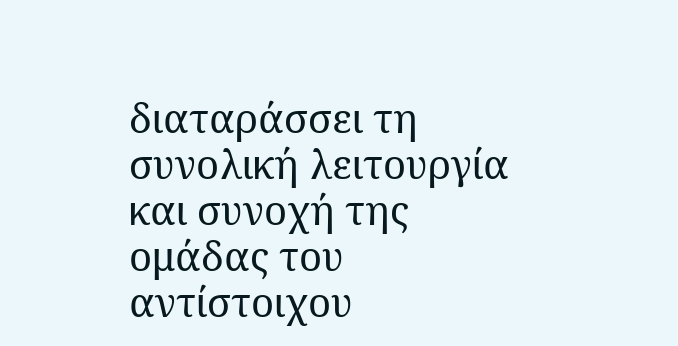διαταράσσει τη συνολική λειτουργία και συνοχή της ομάδας του αντίστοιχου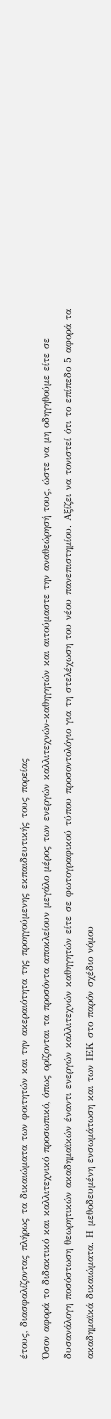έτους, διασφαλίζοντας πλήρως τα δικαιώματα των φοιτητών και την ακεραιότητα της προηγούμενης εκπαιδευτικής τους πορείας
Όσον αφορά το διδακτικό και καλλιτεχνικό προσωπικό, όπως ορίζονται τα προσόντα αποκλείουν μεγάλο μέρος των ενεργών καλλιτεχνών-καθηγητών και αιτούμαστε την αναθεώρησή τους, ώστε να μη οδηγηθούμε είτε σε δυσανάλογη ποσόστωση θεωρητικών ακαδημαϊκών έναντι ενεργών καλλιτεχνών καθηγητών είτε σε φωτογραφικού τύπου προσοντολόγιο για τη στελέχωση του νέου πανεπιστημίου. Αξίζει να τονιστεί ότι το επίπεδο 5 αφορά τα ακαδημαϊκά δικαιώματα. Η μεθοδευμένη ενσωμάτωση και των ΙΕΚ στο παρόν σχέδιο νόμου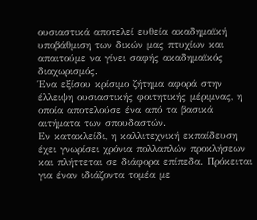ουσιαστικά αποτελεί ευθεία ακαδημαϊκή υποβάθμιση των δικών μας πτυχίων και απαιτούμε να γίνει σαφής ακαδημαϊκός διαχωρισμός.
Ένα εξίσου κρίσιμο ζήτημα αφορά στην έλλειψη ουσιαστικής φοιτητικής μέριμνας, η οποία αποτελούσε ένα από τα βασικά αιτήματα των σπουδαστών.
Εν κατακλείδι, η καλλιτεχνική εκπαίδευση έχει γνωρίσει χρόνια πολλαπλών προκλήσεων και πλήττεται σε διάφορα επίπεδα. Πρόκειται για έναν ιδιάζοντα τομέα με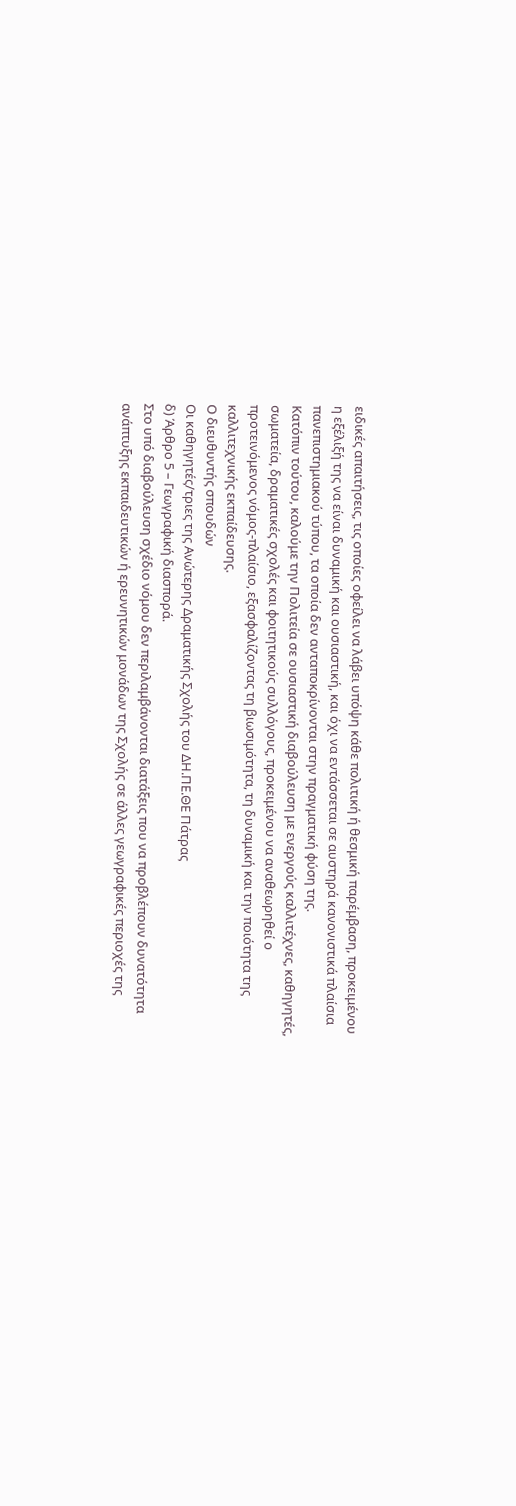ειδικές απαιτήσεις, τις οποίες οφείλει να λάβει υπόψη κάθε πολιτική ή θεσμική παρέμβαση, προκειμένου η εξέλιξή της να είναι δυναμική και ουσιαστική, και όχι να εντάσσεται σε αυστηρά κανονιστικά πλαίσια πανεπιστημιακού τύπου, τα οποία δεν ανταποκρίνονται στην πραγματική φύση της.
Κατόπιν τούτου, καλούμε την Πολιτεία σε ουσιαστική διαβούλευση με ενεργούς καλλιτέχνες, καθηγητές, σωματεία, δραματικές σχολές και φοιτητικούς συλλόγους, προκειμένου να αναθεωρηθεί ο προτεινόμενος νόμος-πλαίσιο, εξασφαλίζοντας τη βιωσιμότητα, τη δυναμική και την ποιότητα της καλλιτεχνικής εκπαίδευσης.
Ο διευθυντής σπουδών
Οι καθηγητές/τριες της Ανώτερης Δραματικής Σχολής του ΔΗ.ΠΕ.ΘΕ Πάτρας
δ) Άρθρο 5 – Γεωγραφική διασπορά.
Στο υπό διαβούλευση σχέδιο νόμου δεν περιλαμβάνονται διατάξεις που να προβλέπουν δυνατότητα ανάπτυξης εκπαιδευτικών ή ερευνητικών μονάδων της Σχολής σε άλλες γεωγραφικές περιοχές της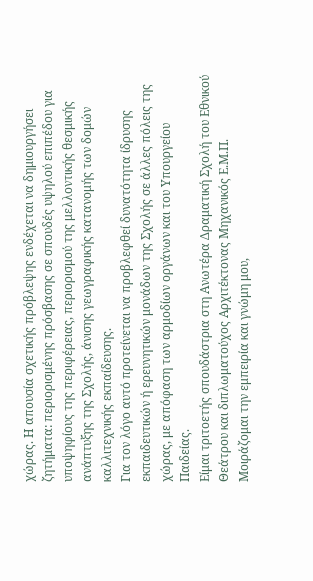χώρας. Η απουσία σχετικής πρόβλεψης ενδέχεται να δημιουργήσει ζητήματα: περιορισμένης πρόσβασης σε σπουδές υψηλού επιπέδου για υποψηφίους της περιφέρειας, περιορισμού της μελλοντικής θεσμικής ανάπτυξης της Σχολής, άνισης γεωγραφικής κατανομής των δομών καλλιτεχνικής εκπαίδευσης.
Για τον λόγο αυτό προτείνεται να προβλεφθεί δυνατότητα ίδρυσης εκπαιδευτικών ή ερευνητικών μονάδων της Σχολής σε άλλες πόλεις της χώρας, με απόφαση των αρμοδίων οργάνων και του Υπουργείου Παιδείας.
Είμαι τριτοετής σπουδάστρια στη Ανωτέρα Δραματική Σχολή του Εθνικού Θεάτρου και διπλωματούχος Αρχιτέκτονας Μηχανικός Ε.Μ.Π. Μοιράζομαι την εμπειρία και γνώμη μου,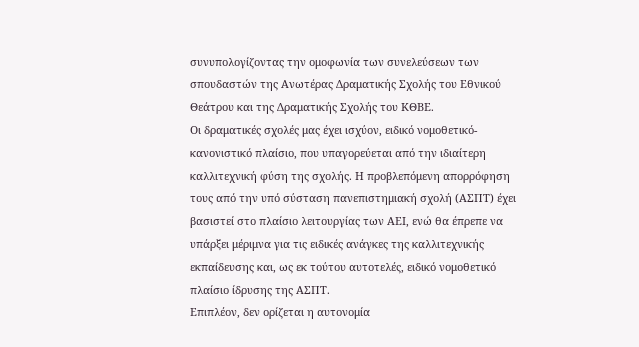συνυπολογίζοντας την ομοφωνία των συνελεύσεων των σπουδαστών της Ανωτέρας Δραματικής Σχολής του Εθνικού Θεάτρου και της Δραματικής Σχολής του ΚΘΒΕ.
Οι δραματικές σχολές μας έχει ισχύον, ειδικό νομοθετικό-κανονιστικό πλαίσιο, που υπαγορεύεται από την ιδιαίτερη καλλιτεχνική φύση της σχολής. Η προβλεπόμενη απορρόφηση τους από την υπό σύσταση πανεπιστημιακή σχολή (ΑΣΠΤ) έχει βασιστεί στο πλαίσιο λειτουργίας των ΑΕΙ, ενώ θα έπρεπε να υπάρξει μέριμνα για τις ειδικές ανάγκες της καλλιτεχνικής εκπαίδευσης και, ως εκ τούτου αυτοτελές, ειδικό νομοθετικό πλαίσιο ίδρυσης της ΑΣΠΤ.
Επιπλέον, δεν ορίζεται η αυτονομία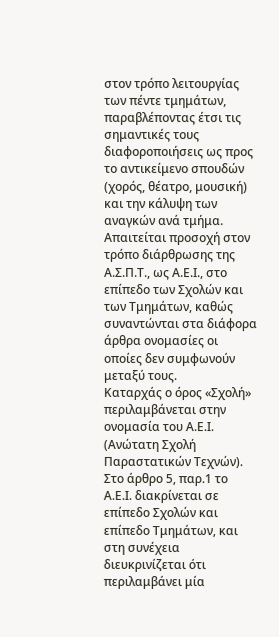στον τρόπο λειτουργίας των πέντε τμημάτων, παραβλέποντας έτσι τις σημαντικές τους διαφοροποιήσεις ως προς το αντικείμενο σπουδών (χορός, θέατρο, μουσική) και την κάλυψη των αναγκών ανά τμήμα.
Απαιτείται προσοχή στον τρόπο διάρθρωσης της Α.Σ.Π.Τ., ως Α.Ε.Ι., στο επίπεδο των Σχολών και των Τμημάτων, καθώς συναντώνται στα διάφορα άρθρα ονομασίες οι οποίες δεν συμφωνούν μεταξύ τους.
Καταρχάς ο όρος «Σχολή» περιλαμβάνεται στην ονομασία του Α.Ε.Ι. (Ανώτατη Σχολή Παραστατικών Τεχνών). Στο άρθρο 5, παρ.1 το Α.Ε.Ι. διακρίνεται σε επίπεδο Σχολών και επίπεδο Τμημάτων, και στη συνέχεια διευκρινίζεται ότι περιλαμβάνει μία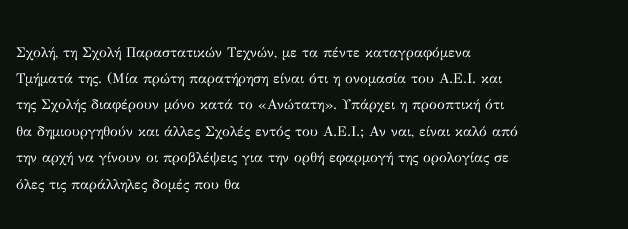Σχολή, τη Σχολή Παραστατικών Τεχνών, με τα πέντε καταγραφόμενα Τμήματά της. (Μία πρώτη παρατήρηση είναι ότι η ονομασία του Α.Ε.Ι. και της Σχολής διαφέρουν μόνο κατά το «Ανώτατη». Υπάρχει η προοπτική ότι θα δημιουργηθούν και άλλες Σχολές εντός του Α.Ε.Ι.; Αν ναι, είναι καλό από την αρχή να γίνουν οι προβλέψεις για την ορθή εφαρμογή της ορολογίας σε όλες τις παράλληλες δομές που θα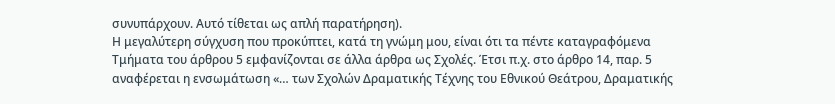συνυπάρχουν. Αυτό τίθεται ως απλή παρατήρηση).
Η μεγαλύτερη σύγχυση που προκύπτει, κατά τη γνώμη μου, είναι ότι τα πέντε καταγραφόμενα Τμήματα του άρθρου 5 εμφανίζονται σε άλλα άρθρα ως Σχολές. Έτσι π.χ. στο άρθρο 14, παρ. 5 αναφέρεται η ενσωμάτωση «… των Σχολών Δραματικής Τέχνης του Εθνικού Θεάτρου, Δραματικής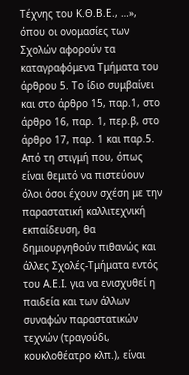Τέχνης του Κ.Θ.Β.Ε., …», όπου οι ονομασίες των Σχολών αφορούν τα καταγραφόμενα Τμήματα του άρθρου 5. Το ίδιο συμβαίνει και στο άρθρο 15, παρ.1, στο άρθρο 16, παρ. 1, περ.β, στο άρθρο 17, παρ. 1 και παρ.5.
Από τη στιγμή που, όπως είναι θεμιτό να πιστεύουν όλοι όσοι έχουν σχέση με την παραστατική καλλιτεχνική εκπαίδευση, θα δημιουργηθούν πιθανώς και άλλες Σχολές-Τμήματα εντός του Α.Ε.Ι. για να ενισχυθεί η παιδεία και των άλλων συναφών παραστατικών τεχνών (τραγούδι, κουκλοθέατρο κλπ.), είναι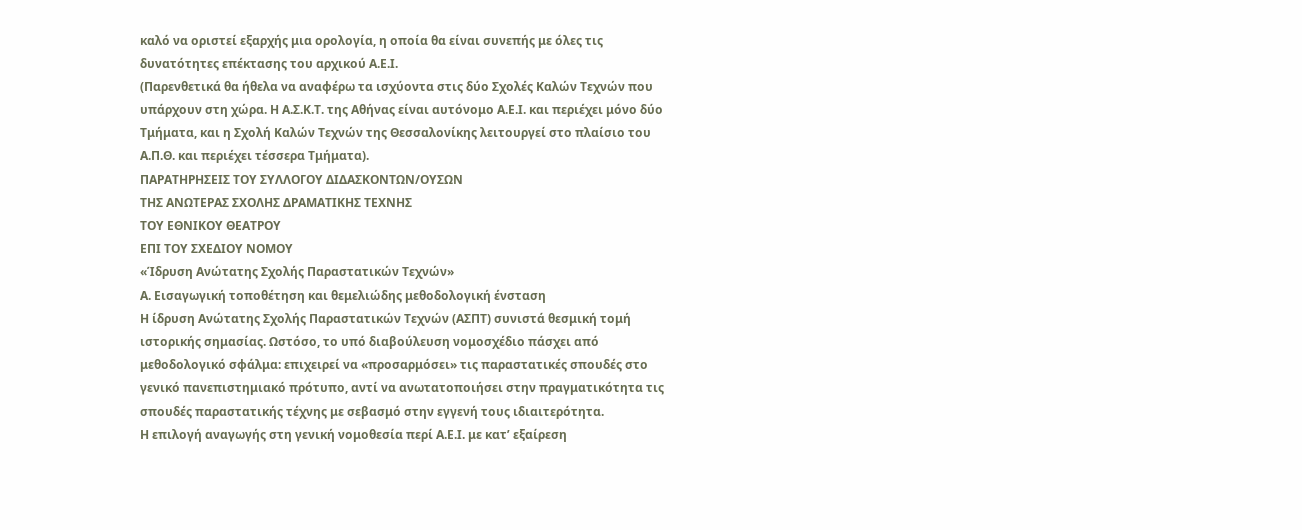καλό να οριστεί εξαρχής μια ορολογία, η οποία θα είναι συνεπής με όλες τις δυνατότητες επέκτασης του αρχικού Α.Ε.Ι.
(Παρενθετικά θα ήθελα να αναφέρω τα ισχύοντα στις δύο Σχολές Καλών Τεχνών που υπάρχουν στη χώρα. Η Α.Σ.Κ.Τ. της Αθήνας είναι αυτόνομο Α.Ε.Ι. και περιέχει μόνο δύο Τμήματα, και η Σχολή Καλών Τεχνών της Θεσσαλονίκης λειτουργεί στο πλαίσιο του Α.Π.Θ. και περιέχει τέσσερα Τμήματα).
ΠΑΡΑΤΗΡΗΣΕΙΣ ΤΟΥ ΣΥΛΛΟΓΟΥ ΔΙΔΑΣΚΟΝΤΩΝ/ΟΥΣΩΝ
ΤΗΣ ΑΝΩΤΕΡΑΣ ΣΧΟΛΗΣ ΔΡΑΜΑΤΙΚΗΣ ΤΕΧΝΗΣ
ΤΟΥ ΕΘΝΙΚΟΥ ΘΕΑΤΡΟΥ
ΕΠΙ ΤΟΥ ΣΧΕΔΙΟΥ ΝΟΜΟΥ
«Ίδρυση Ανώτατης Σχολής Παραστατικών Τεχνών»
Α. Εισαγωγική τοποθέτηση και θεμελιώδης μεθοδολογική ένσταση
Η ίδρυση Ανώτατης Σχολής Παραστατικών Τεχνών (ΑΣΠΤ) συνιστά θεσμική τομή ιστορικής σημασίας. Ωστόσο, το υπό διαβούλευση νομοσχέδιο πάσχει από μεθοδολογικό σφάλμα: επιχειρεί να «προσαρμόσει» τις παραστατικές σπουδές στο γενικό πανεπιστημιακό πρότυπο, αντί να ανωτατοποιήσει στην πραγματικότητα τις σπουδές παραστατικής τέχνης με σεβασμό στην εγγενή τους ιδιαιτερότητα.
Η επιλογή αναγωγής στη γενική νομοθεσία περί Α.Ε.Ι. με κατ’ εξαίρεση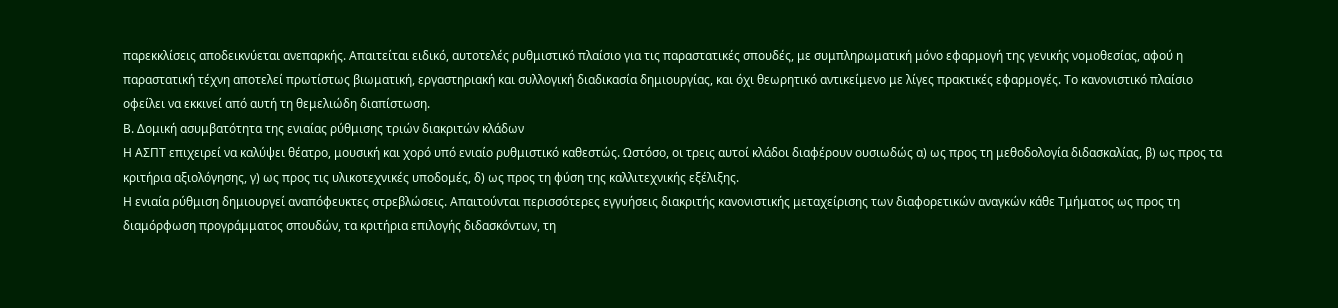παρεκκλίσεις αποδεικνύεται ανεπαρκής. Απαιτείται ειδικό, αυτοτελές ρυθμιστικό πλαίσιο για τις παραστατικές σπουδές, με συμπληρωματική μόνο εφαρμογή της γενικής νομοθεσίας, αφού η παραστατική τέχνη αποτελεί πρωτίστως βιωματική, εργαστηριακή και συλλογική διαδικασία δημιουργίας, και όχι θεωρητικό αντικείμενο με λίγες πρακτικές εφαρμογές. Το κανονιστικό πλαίσιο οφείλει να εκκινεί από αυτή τη θεμελιώδη διαπίστωση.
Β. Δομική ασυμβατότητα της ενιαίας ρύθμισης τριών διακριτών κλάδων
Η ΑΣΠΤ επιχειρεί να καλύψει θέατρο, μουσική και χορό υπό ενιαίο ρυθμιστικό καθεστώς. Ωστόσο, οι τρεις αυτοί κλάδοι διαφέρουν ουσιωδώς α) ως προς τη μεθοδολογία διδασκαλίας, β) ως προς τα κριτήρια αξιολόγησης, γ) ως προς τις υλικοτεχνικές υποδομές, δ) ως προς τη φύση της καλλιτεχνικής εξέλιξης.
Η ενιαία ρύθμιση δημιουργεί αναπόφευκτες στρεβλώσεις. Απαιτούνται περισσότερες εγγυήσεις διακριτής κανονιστικής μεταχείρισης των διαφορετικών αναγκών κάθε Τμήματος ως προς τη διαμόρφωση προγράμματος σπουδών, τα κριτήρια επιλογής διδασκόντων, τη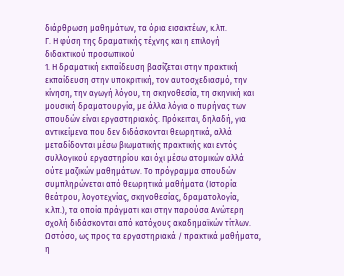διάρθρωση μαθημάτων, τα όρια εισακτέων, κ.λπ.
Γ. Η φύση της δραματικής τέχνης και η επιλογή διδακτικού προσωπικού
1. Η δραματική εκπαίδευση βασίζεται στην πρακτική εκπαίδευση στην υποκριτική, τον αυτοσχεδιασμό, την κίνηση, την αγωγή λόγου, τη σκηνοθεσία, τη σκηνική και μουσική δραματουργία, με άλλα λόγια ο πυρήνας των σπουδών είναι εργαστηριακός. Πρόκειται, δηλαδή, για αντικείμενα που δεν διδάσκονται θεωρητικά, αλλά μεταδίδονται μέσω βιωματικής πρακτικής και εντός συλλογικού εργαστηρίου και όχι μέσω ατομικών αλλά ούτε μαζικών μαθημάτων. Το πρόγραμμα σπουδών συμπληρώνεται από θεωρητικά μαθήματα (Ιστορία θεάτρου, λογοτεχνίας, σκηνοθεσίας, δραματολογία, κ.λπ.), τα οποία πράγματι και στην παρούσα Ανώτερη σχολή διδάσκονται από κατόχους ακαδημαϊκών τίτλων.
Ωστόσο, ως προς τα εργαστηριακά / πρακτικά μαθήματα, η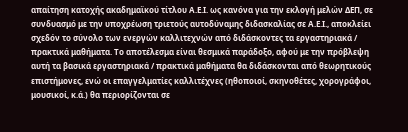απαίτηση κατοχής ακαδημαϊκού τίτλου Α.Ε.Ι. ως κανόνα για την εκλογή μελών ΔΕΠ, σε συνδυασμό με την υποχρέωση τριετούς αυτοδύναμης διδασκαλίας σε Α.Ε.Ι., αποκλείει σχεδόν το σύνολο των ενεργών καλλιτεχνών από διδάσκοντες τα εργαστηριακά / πρακτικά μαθήματα. Το αποτέλεσμα είναι θεσμικά παράδοξο, αφού με την πρόβλεψη αυτή τα βασικά εργαστηριακά / πρακτικά μαθήματα θα διδάσκονται από θεωρητικούς επιστήμονες, ενώ οι επαγγελματίες καλλιτέχνες (ηθοποιοί, σκηνοθέτες, χορογράφοι, μουσικοί, κ.ά.) θα περιορίζονται σε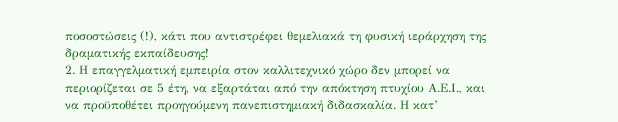ποσοστώσεις (!), κάτι που αντιστρέφει θεμελιακά τη φυσική ιεράρχηση της δραματικής εκπαίδευσης!
2. Η επαγγελματική εμπειρία στον καλλιτεχνικό χώρο δεν μπορεί να περιορίζεται σε 5 έτη, να εξαρτάται από την απόκτηση πτυχίου Α.Ε.Ι., και να προϋποθέτει προηγούμενη πανεπιστημιακή διδασκαλία. Η κατ’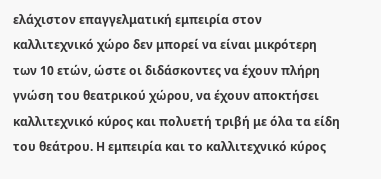ελάχιστον επαγγελματική εμπειρία στον καλλιτεχνικό χώρο δεν μπορεί να είναι μικρότερη των 10 ετών, ώστε οι διδάσκοντες να έχουν πλήρη γνώση του θεατρικού χώρου, να έχουν αποκτήσει καλλιτεχνικό κύρος και πολυετή τριβή με όλα τα είδη του θεάτρου. Η εμπειρία και το καλλιτεχνικό κύρος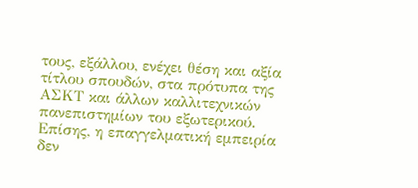τους, εξάλλου, ενέχει θέση και αξία τίτλου σπουδών, στα πρότυπα της ΑΣΚΤ και άλλων καλλιτεχνικών πανεπιστημίων του εξωτερικού.
Επίσης, η επαγγελματική εμπειρία δεν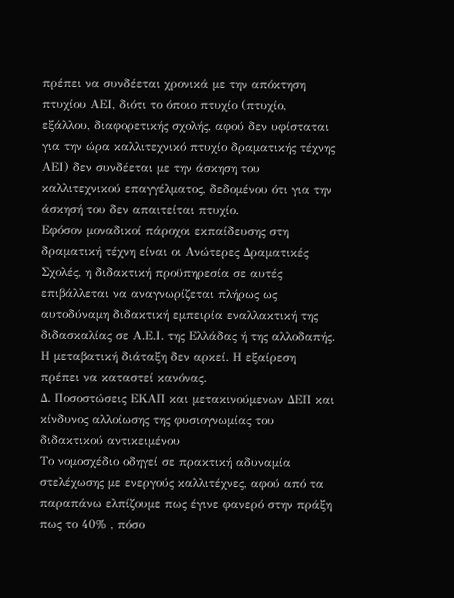πρέπει να συνδέεται χρονικά με την απόκτηση πτυχίου ΑΕΙ, διότι το όποιο πτυχίο (πτυχίο, εξάλλου, διαφορετικής σχολής, αφού δεν υφίσταται για την ώρα καλλιτεχνικό πτυχίο δραματικής τέχνης ΑΕΙ) δεν συνδέεται με την άσκηση του καλλιτεχνικού επαγγέλματος, δεδομένου ότι για την άσκησή του δεν απαιτείται πτυχίο.
Εφόσον μοναδικοί πάροχοι εκπαίδευσης στη δραματική τέχνη είναι οι Ανώτερες Δραματικές Σχολές, η διδακτική προϋπηρεσία σε αυτές επιβάλλεται να αναγνωρίζεται πλήρως ως αυτοδύναμη διδακτική εμπειρία εναλλακτική της διδασκαλίας σε Α.Ε.Ι. της Ελλάδας ή της αλλοδαπής. Η μεταβατική διάταξη δεν αρκεί. Η εξαίρεση πρέπει να καταστεί κανόνας.
Δ. Ποσοστώσεις ΕΚΑΠ και μετακινούμενων ΔΕΠ και κίνδυνος αλλοίωσης της φυσιογνωμίας του διδακτικού αντικειμένου
Το νομοσχέδιο οδηγεί σε πρακτική αδυναμία στελέχωσης με ενεργούς καλλιτέχνες, αφού από τα παραπάνω ελπίζουμε πως έγινε φανερό στην πράξη πως το 40% , πόσο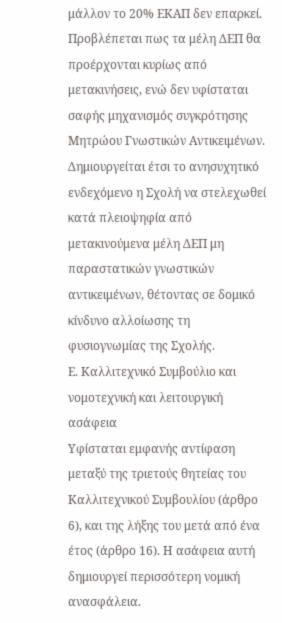μάλλον το 20% ΕΚΑΠ δεν επαρκεί. Προβλέπεται πως τα μέλη ΔΕΠ θα προέρχονται κυρίως από μετακινήσεις, ενώ δεν υφίσταται σαφής μηχανισμός συγκρότησης Μητρώου Γνωστικών Αντικειμένων.
Δημιουργείται έτσι το ανησυχητικό ενδεχόμενο η Σχολή να στελεχωθεί κατά πλειοψηφία από μετακινούμενα μέλη ΔΕΠ μη παραστατικών γνωστικών αντικειμένων, θέτοντας σε δομικό κίνδυνο αλλοίωσης τη φυσιογνωμίας της Σχολής.
Ε. Καλλιτεχνικό Συμβούλιο και νομοτεχνική και λειτουργική ασάφεια
Υφίσταται εμφανής αντίφαση μεταξύ της τριετούς θητείας του Καλλιτεχνικού Συμβουλίου (άρθρο 6), και της λήξης του μετά από ένα έτος (άρθρο 16). Η ασάφεια αυτή δημιουργεί περισσότερη νομική ανασφάλεια.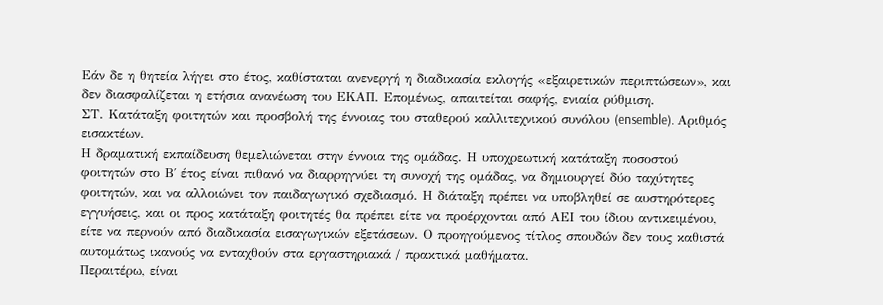Εάν δε η θητεία λήγει στο έτος, καθίσταται ανενεργή η διαδικασία εκλογής «εξαιρετικών περιπτώσεων», και δεν διασφαλίζεται η ετήσια ανανέωση του ΕΚΑΠ. Επομένως, απαιτείται σαφής, ενιαία ρύθμιση.
ΣΤ. Κατάταξη φοιτητών και προσβολή της έννοιας του σταθερού καλλιτεχνικού συνόλου (ensemble). Αριθμός εισακτέων.
Η δραματική εκπαίδευση θεμελιώνεται στην έννοια της ομάδας. Η υποχρεωτική κατάταξη ποσοστού φοιτητών στο Β΄ έτος είναι πιθανό να διαρρηγνύει τη συνοχή της ομάδας, να δημιουργεί δύο ταχύτητες φοιτητών, και να αλλοιώνει τον παιδαγωγικό σχεδιασμό. Η διάταξη πρέπει να υποβληθεί σε αυστηρότερες εγγυήσεις, και οι προς κατάταξη φοιτητές θα πρέπει είτε να προέρχονται από ΑΕΙ του ίδιου αντικειμένου, είτε να περνούν από διαδικασία εισαγωγικών εξετάσεων. Ο προηγούμενος τίτλος σπουδών δεν τους καθιστά αυτομάτως ικανούς να ενταχθούν στα εργαστηριακά / πρακτικά μαθήματα.
Περαιτέρω, είναι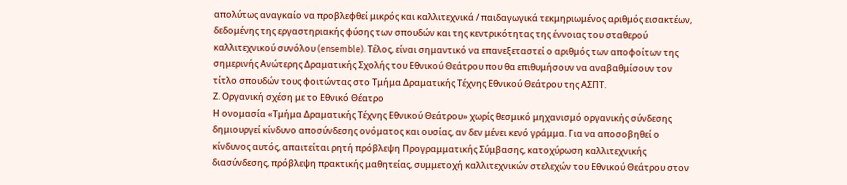απολύτως αναγκαίο να προβλεφθεί μικρός και καλλιτεχνικά / παιδαγωγικά τεκμηριωμένος αριθμός εισακτέων, δεδομένης της εργαστηριακής φύσης των σπουδών και της κεντρικότητας της έννοιας του σταθερού καλλιτεχνικού συνόλου (ensemble). Τέλος, είναι σημαντικό να επανεξεταστεί ο αριθμός των αποφοίτων της σημερινής Ανώτερης Δραματικής Σχολής του Εθνικού Θεάτρου που θα επιθυμήσουν να αναβαθμίσουν τον τίτλο σπουδών τους φοιτώντας στο Τμήμα Δραματικής Τέχνης Εθνικού Θεάτρου της ΑΣΠΤ.
Ζ. Οργανική σχέση με το Εθνικό Θέατρο
Η ονομασία «Τμήμα Δραματικής Τέχνης Εθνικού Θεάτρου» χωρίς θεσμικό μηχανισμό οργανικής σύνδεσης δημιουργεί κίνδυνο αποσύνδεσης ονόματος και ουσίας, αν δεν μένει κενό γράμμα. Για να αποσοβηθεί ο κίνδυνος αυτός, απαιτείται ρητή πρόβλεψη Προγραμματικής Σύμβασης, κατοχύρωση καλλιτεχνικής διασύνδεσης, πρόβλεψη πρακτικής μαθητείας, συμμετοχή καλλιτεχνικών στελεχών του Εθνικού Θεάτρου στον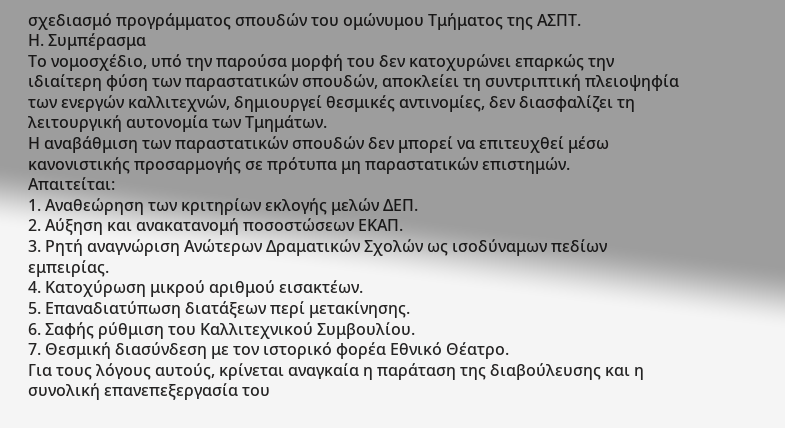σχεδιασμό προγράμματος σπουδών του ομώνυμου Τμήματος της ΑΣΠΤ.
Η. Συμπέρασμα
Το νομοσχέδιο, υπό την παρούσα μορφή του δεν κατοχυρώνει επαρκώς την ιδιαίτερη φύση των παραστατικών σπουδών, αποκλείει τη συντριπτική πλειοψηφία των ενεργών καλλιτεχνών, δημιουργεί θεσμικές αντινομίες, δεν διασφαλίζει τη λειτουργική αυτονομία των Τμημάτων.
Η αναβάθμιση των παραστατικών σπουδών δεν μπορεί να επιτευχθεί μέσω κανονιστικής προσαρμογής σε πρότυπα μη παραστατικών επιστημών.
Απαιτείται:
1. Αναθεώρηση των κριτηρίων εκλογής μελών ΔΕΠ.
2. Αύξηση και ανακατανομή ποσοστώσεων ΕΚΑΠ.
3. Ρητή αναγνώριση Ανώτερων Δραματικών Σχολών ως ισοδύναμων πεδίων εμπειρίας.
4. Κατοχύρωση μικρού αριθμού εισακτέων.
5. Επαναδιατύπωση διατάξεων περί μετακίνησης.
6. Σαφής ρύθμιση του Καλλιτεχνικού Συμβουλίου.
7. Θεσμική διασύνδεση με τον ιστορικό φορέα Εθνικό Θέατρο.
Για τους λόγους αυτούς, κρίνεται αναγκαία η παράταση της διαβούλευσης και η συνολική επανεπεξεργασία του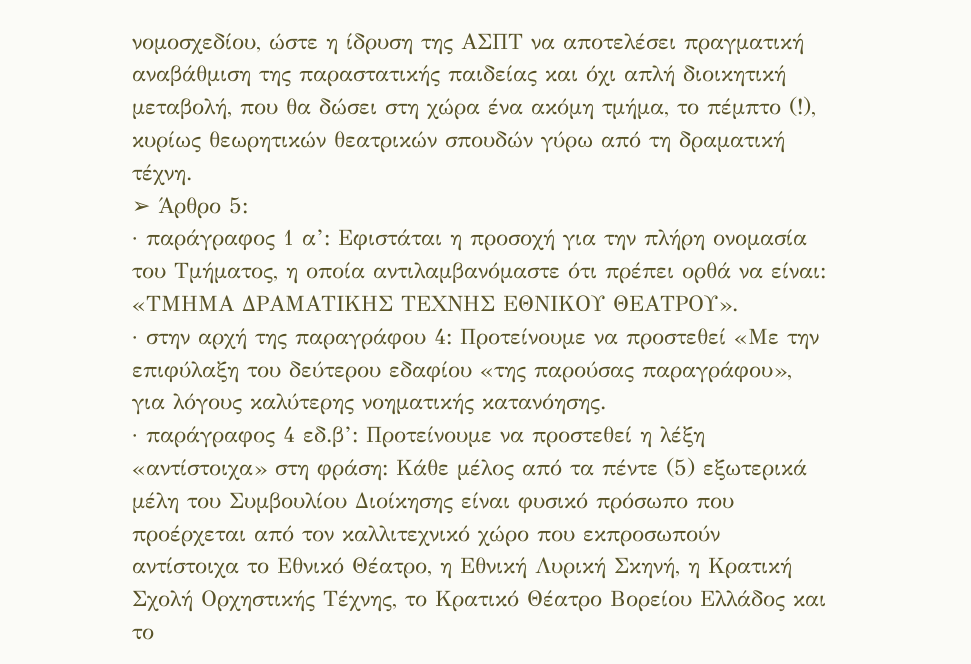νομοσχεδίου, ώστε η ίδρυση της ΑΣΠΤ να αποτελέσει πραγματική αναβάθμιση της παραστατικής παιδείας και όχι απλή διοικητική μεταβολή, που θα δώσει στη χώρα ένα ακόμη τμήμα, το πέμπτο (!), κυρίως θεωρητικών θεατρικών σπουδών γύρω από τη δραματική τέχνη.
➢ Άρθρο 5:
· παράγραφος 1 α’: Εφιστάται η προσοχή για την πλήρη ονομασία του Τμήματος, η οποία αντιλαμβανόμαστε ότι πρέπει ορθά να είναι: «ΤΜΗΜΑ ΔΡΑΜΑΤΙΚΗΣ ΤΕΧΝΗΣ ΕΘΝΙΚΟΥ ΘΕΑΤΡΟΥ».
· στην αρχή της παραγράφου 4: Προτείνουμε να προστεθεί «Με την επιφύλαξη του δεύτερου εδαφίου «της παρούσας παραγράφου», για λόγους καλύτερης νοηματικής κατανόησης.
· παράγραφος 4 εδ.β’: Προτείνουμε να προστεθεί η λέξη «αντίστοιχα» στη φράση: Κάθε μέλος από τα πέντε (5) εξωτερικά μέλη του Συμβουλίου Διοίκησης είναι φυσικό πρόσωπο που προέρχεται από τον καλλιτεχνικό χώρο που εκπροσωπούν αντίστοιχα το Εθνικό Θέατρο, η Εθνική Λυρική Σκηνή, η Κρατική Σχολή Ορχηστικής Τέχνης, το Κρατικό Θέατρο Βορείου Ελλάδος και το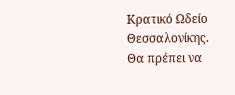Κρατικό Ωδείο Θεσσαλονίκης.
Θα πρέπει να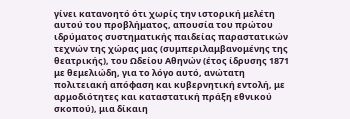γίνει κατανοητό ότι χωρίς την ιστορική μελέτη αυτού του προβλήματος, απουσία του πρώτου ιδρύματος συστηματικής παιδείας παραστατικών τεχνών της χώρας μας (συμπεριλαμβανομένης της θεατρικής), του Ωδείου Αθηνών (έτος ίδρυσης 1871 με θεμελιώδη, για το λόγο αυτό, ανώτατη πολιτειακή απόφαση και κυβερνητική εντολή, με αρμοδιότητες και καταστατική πράξη εθνικού σκοπού), μια δίκαιη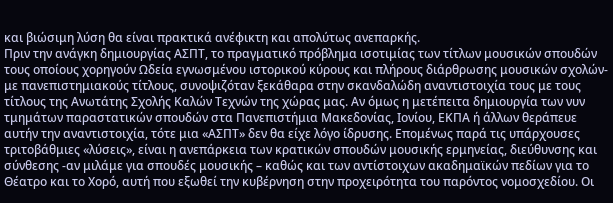και βιώσιμη λύση θα είναι πρακτικά ανέφικτη και απολύτως ανεπαρκής.
Πριν την ανάγκη δημιουργίας ΑΣΠΤ, το πραγματικό πρόβλημα ισοτιμίας των τίτλων μουσικών σπουδών τους οποίους χορηγούν Ωδεία εγνωσμένου ιστορικού κύρους και πλήρους διάρθρωσης μουσικών σχολών- με πανεπιστημιακούς τίτλους, συνοψιζόταν ξεκάθαρα στην σκανδαλώδη αναντιστοιχία τους με τους τίτλους της Ανωτάτης Σχολής Καλών Τεχνών της χώρας μας. Αν όμως η μετέπειτα δημιουργία των νυν τμημάτων παραστατικών σπουδών στα Πανεπιστήμια Μακεδονίας, Ιονίου, ΕΚΠΑ ή άλλων θεράπευε αυτήν την αναντιστοιχία, τότε μια «ΑΣΠΤ» δεν θα είχε λόγο ίδρυσης. Επομένως παρά τις υπάρχουσες τριτοβάθμιες «λύσεις», είναι η ανεπάρκεια των κρατικών σπουδών μουσικής ερμηνείας, διεύθυνσης και σύνθεσης -αν μιλάμε για σπουδές μουσικής – καθώς και των αντίστοιχων ακαδημαϊκών πεδίων για το Θέατρο και το Χορό, αυτή που εξωθεί την κυβέρνηση στην προχειρότητα του παρόντος νομοσχεδίου. Οι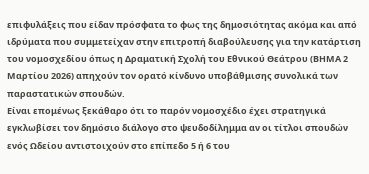επιφυλάξεις που είδαν πρόσφατα το φως της δημοσιότητας ακόμα και από ιδρύματα που συμμετείχαν στην επιτροπή διαβούλευσης για την κατάρτιση του νομοσχεδίου όπως η Δραματική Σχολή του Εθνικού Θεάτρου (ΒΗΜΑ 2 Μαρτίου 2026) απηχούν τον ορατό κίνδυνο υποβάθμισης συνολικά των παραστατικών σπουδών.
Είναι επομένως ξεκάθαρο ότι το παρόν νομοσχέδιο έχει στρατηγικά εγκλωβίσει τον δημόσιο διάλογο στο ψευδοδίλημμα αν οι τίτλοι σπουδών ενός Ωδείου αντιστοιχούν στο επίπεδο 5 ή 6 του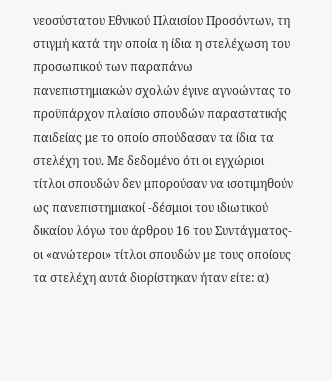νεοσύστατου Εθνικού Πλαισίου Προσόντων, τη στιγμή κατά την οποία η ίδια η στελέχωση του προσωπικού των παραπάνω πανεπιστημιακών σχολών έγινε αγνοώντας το προϋπάρχον πλαίσιο σπουδών παραστατικής παιδείας με το οποίο σπούδασαν τα ίδια τα στελέχη του. Με δεδομένο ότι οι εγχώριοι τίτλοι σπουδών δεν μπορούσαν να ισοτιμηθούν ως πανεπιστημιακοί -δέσμιοι του ιδιωτικού δικαίου λόγω του άρθρου 16 του Συντάγματος- οι «ανώτεροι» τίτλοι σπουδών με τους οποίους τα στελέχη αυτά διορίστηκαν ήταν είτε: α)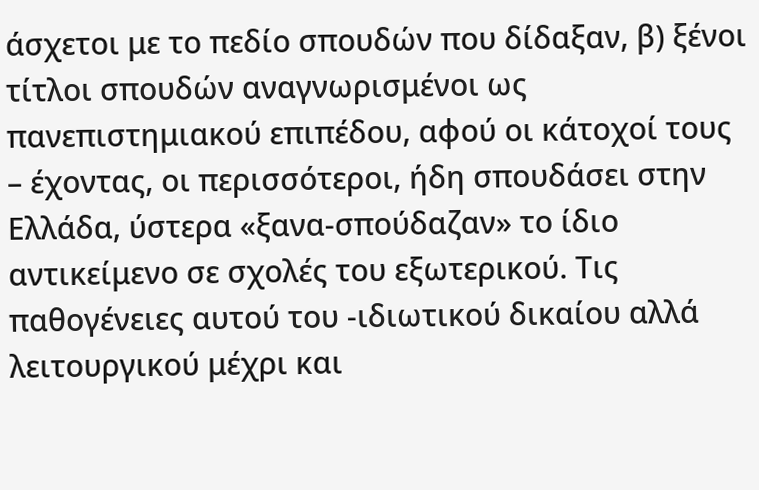άσχετοι με το πεδίο σπουδών που δίδαξαν, β) ξένοι τίτλοι σπουδών αναγνωρισμένοι ως πανεπιστημιακού επιπέδου, αφού οι κάτοχοί τους – έχοντας, οι περισσότεροι, ήδη σπουδάσει στην Ελλάδα, ύστερα «ξανα-σπούδαζαν» το ίδιο αντικείμενο σε σχολές του εξωτερικού. Τις παθογένειες αυτού του -ιδιωτικού δικαίου αλλά λειτουργικού μέχρι και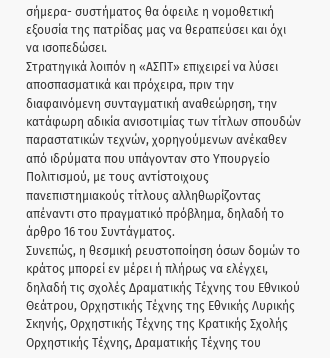σήμερα- συστήματος θα όφειλε η νομοθετική εξουσία της πατρίδας μας να θεραπεύσει και όχι να ισοπεδώσει.
Στρατηγικά λοιπόν η «ΑΣΠΤ» επιχειρεί να λύσει αποσπασματικά και πρόχειρα, πριν την διαφαινόμενη συνταγματική αναθεώρηση, την κατάφωρη αδικία ανισοτιμίας των τίτλων σπουδών παραστατικών τεχνών, χορηγούμενων ανέκαθεν από ιδρύματα που υπάγονταν στο Υπουργείο Πολιτισμού, με τους αντίστοιχους πανεπιστημιακούς τίτλους αλληθωρίζοντας απέναντι στο πραγματικό πρόβλημα, δηλαδή το άρθρο 16 του Συντάγματος.
Συνεπώς, η θεσμική ρευστοποίηση όσων δομών το κράτος μπορεί εν μέρει ή πλήρως να ελέγχει, δηλαδή τις σχολές Δραματικής Τέχνης του Εθνικού Θεάτρου, Ορχηστικής Τέχνης της Εθνικής Λυρικής Σκηνής, Ορχηστικής Τέχνης της Κρατικής Σχολής Ορχηστικής Τέχνης, Δραματικής Τέχνης του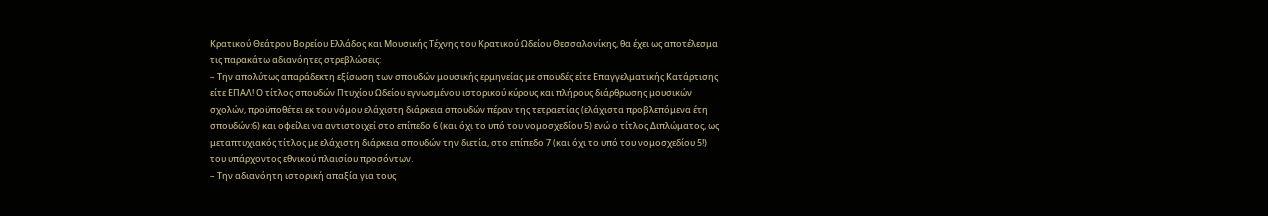Κρατικού Θεάτρου Βορείου Ελλάδος και Μουσικής Τέχνης του Κρατικού Ωδείου Θεσσαλονίκης, θα έχει ως αποτέλεσμα τις παρακάτω αδιανόητες στρεβλώσεις:
– Την απολύτως απαράδεκτη εξίσωση των σπουδών μουσικής ερμηνείας με σπουδές είτε Επαγγελματικής Κατάρτισης είτε ΕΠΑΛ! Ο τίτλος σπουδών Πτυχίου Ωδείου εγνωσμένου ιστορικού κύρους και πλήρους διάρθρωσης μουσικών σχολών, προϋποθέτει εκ του νόμου ελάχιστη διάρκεια σπουδών πέραν της τετραετίας (ελάχιστα προβλεπόμενα έτη σπουδών:6) και οφείλει να αντιστοιχεί στο επίπεδο 6 (και όχι το υπό του νομοσχεδίου 5) ενώ ο τίτλος Διπλώματος, ως μεταπτυχιακός τίτλος με ελάχιστη διάρκεια σπουδών την διετία, στο επίπεδο 7 (και όχι το υπό του νομοσχεδίου 5!) του υπάρχοντος εθνικού πλαισίου προσόντων.
– Την αδιανόητη ιστορική απαξία για τους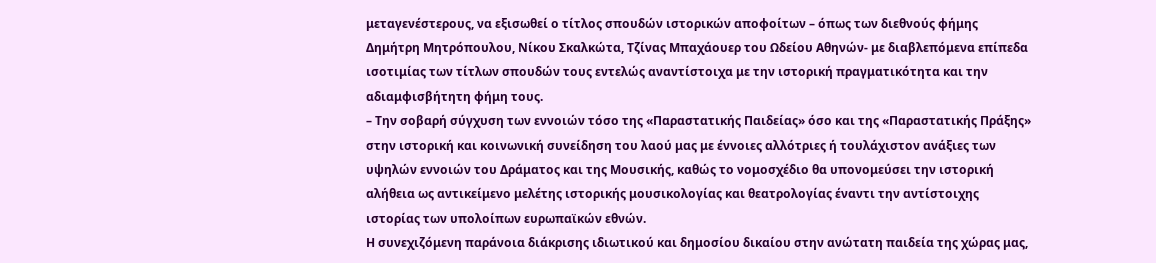μεταγενέστερους, να εξισωθεί ο τίτλος σπουδών ιστορικών αποφοίτων – όπως των διεθνούς φήμης Δημήτρη Μητρόπουλου, Νίκου Σκαλκώτα, Τζίνας Μπαχάουερ του Ωδείου Αθηνών- με διαβλεπόμενα επίπεδα ισοτιμίας των τίτλων σπουδών τους εντελώς αναντίστοιχα με την ιστορική πραγματικότητα και την αδιαμφισβήτητη φήμη τους.
– Την σοβαρή σύγχυση των εννοιών τόσο της «Παραστατικής Παιδείας» όσο και της «Παραστατικής Πράξης» στην ιστορική και κοινωνική συνείδηση του λαού μας με έννοιες αλλότριες ή τουλάχιστον ανάξιες των υψηλών εννοιών του Δράματος και της Μουσικής, καθώς το νομοσχέδιο θα υπονομεύσει την ιστορική αλήθεια ως αντικείμενο μελέτης ιστορικής μουσικολογίας και θεατρολογίας έναντι την αντίστοιχης ιστορίας των υπολοίπων ευρωπαϊκών εθνών.
Η συνεχιζόμενη παράνοια διάκρισης ιδιωτικού και δημοσίου δικαίου στην ανώτατη παιδεία της χώρας μας,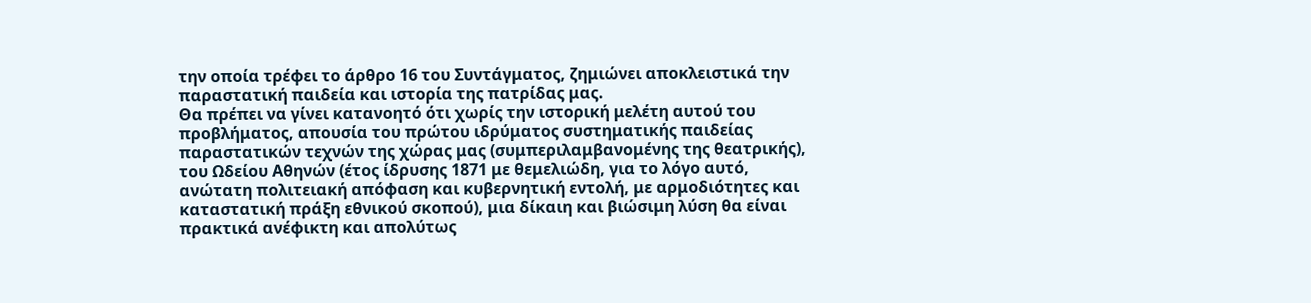την οποία τρέφει το άρθρο 16 του Συντάγματος, ζημιώνει αποκλειστικά την παραστατική παιδεία και ιστορία της πατρίδας μας.
Θα πρέπει να γίνει κατανοητό ότι χωρίς την ιστορική μελέτη αυτού του προβλήματος, απουσία του πρώτου ιδρύματος συστηματικής παιδείας παραστατικών τεχνών της χώρας μας (συμπεριλαμβανομένης της θεατρικής), του Ωδείου Αθηνών (έτος ίδρυσης 1871 με θεμελιώδη, για το λόγο αυτό, ανώτατη πολιτειακή απόφαση και κυβερνητική εντολή, με αρμοδιότητες και καταστατική πράξη εθνικού σκοπού), μια δίκαιη και βιώσιμη λύση θα είναι πρακτικά ανέφικτη και απολύτως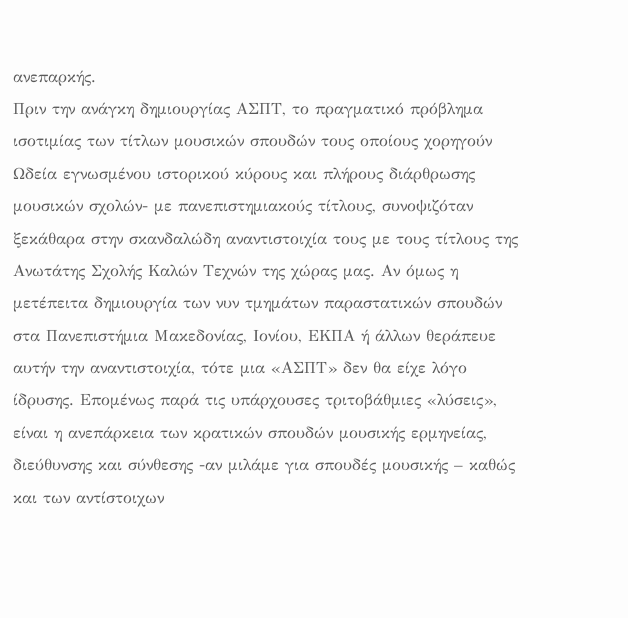ανεπαρκής.
Πριν την ανάγκη δημιουργίας ΑΣΠΤ, το πραγματικό πρόβλημα ισοτιμίας των τίτλων μουσικών σπουδών τους οποίους χορηγούν Ωδεία εγνωσμένου ιστορικού κύρους και πλήρους διάρθρωσης μουσικών σχολών- με πανεπιστημιακούς τίτλους, συνοψιζόταν ξεκάθαρα στην σκανδαλώδη αναντιστοιχία τους με τους τίτλους της Ανωτάτης Σχολής Καλών Τεχνών της χώρας μας. Αν όμως η μετέπειτα δημιουργία των νυν τμημάτων παραστατικών σπουδών στα Πανεπιστήμια Μακεδονίας, Ιονίου, ΕΚΠΑ ή άλλων θεράπευε αυτήν την αναντιστοιχία, τότε μια «ΑΣΠΤ» δεν θα είχε λόγο ίδρυσης. Επομένως παρά τις υπάρχουσες τριτοβάθμιες «λύσεις», είναι η ανεπάρκεια των κρατικών σπουδών μουσικής ερμηνείας, διεύθυνσης και σύνθεσης -αν μιλάμε για σπουδές μουσικής – καθώς και των αντίστοιχων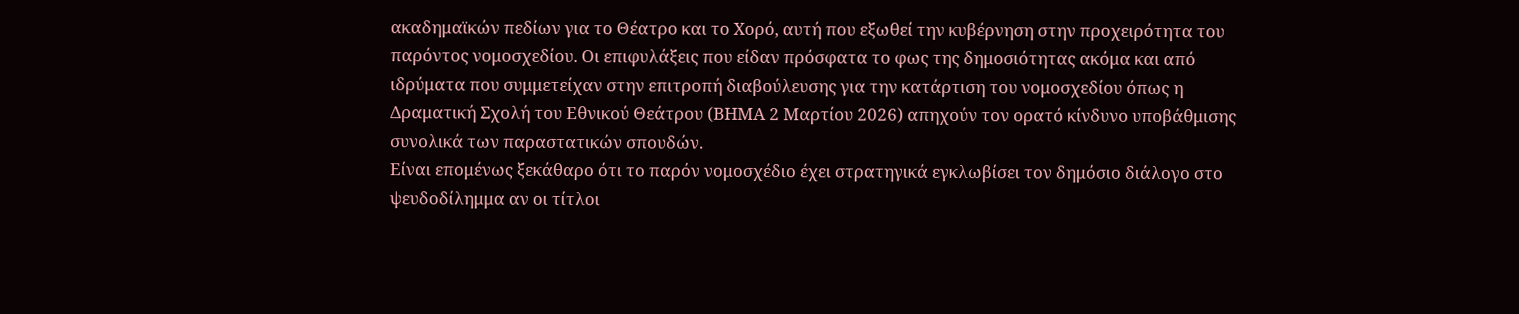ακαδημαϊκών πεδίων για το Θέατρο και το Χορό, αυτή που εξωθεί την κυβέρνηση στην προχειρότητα του παρόντος νομοσχεδίου. Οι επιφυλάξεις που είδαν πρόσφατα το φως της δημοσιότητας ακόμα και από ιδρύματα που συμμετείχαν στην επιτροπή διαβούλευσης για την κατάρτιση του νομοσχεδίου όπως η Δραματική Σχολή του Εθνικού Θεάτρου (ΒΗΜΑ 2 Μαρτίου 2026) απηχούν τον ορατό κίνδυνο υποβάθμισης συνολικά των παραστατικών σπουδών.
Είναι επομένως ξεκάθαρο ότι το παρόν νομοσχέδιο έχει στρατηγικά εγκλωβίσει τον δημόσιο διάλογο στο ψευδοδίλημμα αν οι τίτλοι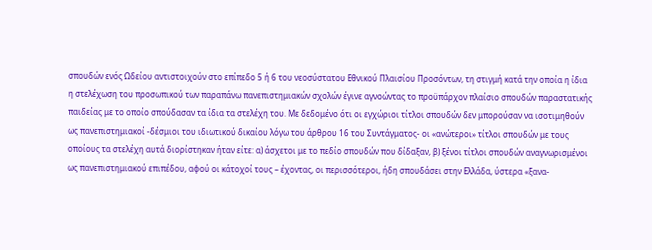σπουδών ενός Ωδείου αντιστοιχούν στο επίπεδο 5 ή 6 του νεοσύστατου Εθνικού Πλαισίου Προσόντων, τη στιγμή κατά την οποία η ίδια η στελέχωση του προσωπικού των παραπάνω πανεπιστημιακών σχολών έγινε αγνοώντας το προϋπάρχον πλαίσιο σπουδών παραστατικής παιδείας με το οποίο σπούδασαν τα ίδια τα στελέχη του. Με δεδομένο ότι οι εγχώριοι τίτλοι σπουδών δεν μπορούσαν να ισοτιμηθούν ως πανεπιστημιακοί -δέσμιοι του ιδιωτικού δικαίου λόγω του άρθρου 16 του Συντάγματος- οι «ανώτεροι» τίτλοι σπουδών με τους οποίους τα στελέχη αυτά διορίστηκαν ήταν είτε: α) άσχετοι με το πεδίο σπουδών που δίδαξαν, β) ξένοι τίτλοι σπουδών αναγνωρισμένοι ως πανεπιστημιακού επιπέδου, αφού οι κάτοχοί τους – έχοντας, οι περισσότεροι, ήδη σπουδάσει στην Ελλάδα, ύστερα «ξανα-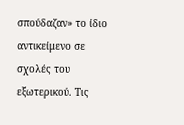σπούδαζαν» το ίδιο αντικείμενο σε σχολές του εξωτερικού. Τις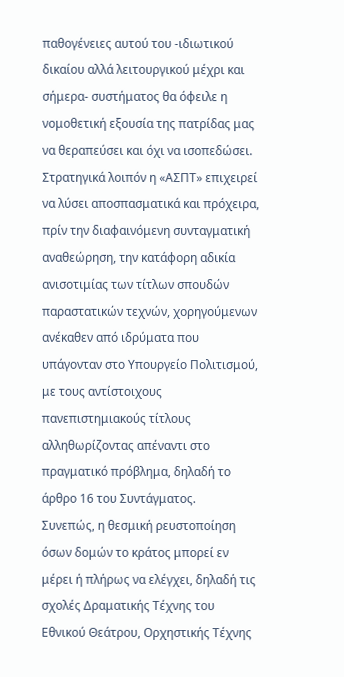παθογένειες αυτού του -ιδιωτικού δικαίου αλλά λειτουργικού μέχρι και σήμερα- συστήματος θα όφειλε η νομοθετική εξουσία της πατρίδας μας να θεραπεύσει και όχι να ισοπεδώσει.
Στρατηγικά λοιπόν η «ΑΣΠΤ» επιχειρεί να λύσει αποσπασματικά και πρόχειρα, πρίν την διαφαινόμενη συνταγματική αναθεώρηση, την κατάφορη αδικία ανισοτιμίας των τίτλων σπουδών παραστατικών τεχνών, χορηγούμενων ανέκαθεν από ιδρύματα που υπάγονταν στο Υπουργείο Πολιτισμού, με τους αντίστοιχους πανεπιστημιακούς τίτλους αλληθωρίζοντας απέναντι στο πραγματικό πρόβλημα, δηλαδή το άρθρο 16 του Συντάγματος.
Συνεπώς, η θεσμική ρευστοποίηση όσων δομών το κράτος μπορεί εν μέρει ή πλήρως να ελέγχει, δηλαδή τις σχολές Δραματικής Τέχνης του Εθνικού Θεάτρου, Ορχηστικής Τέχνης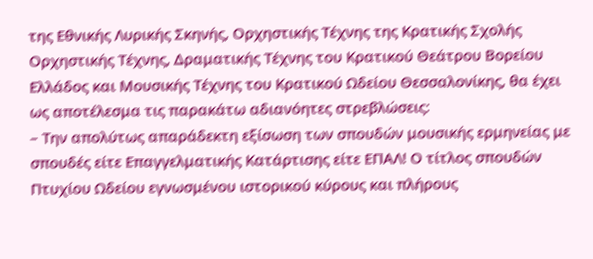της Εθνικής Λυρικής Σκηνής, Ορχηστικής Τέχνης της Κρατικής Σχολής Ορχηστικής Τέχνης, Δραματικής Τέχνης του Κρατικού Θεάτρου Βορείου Ελλάδος και Μουσικής Τέχνης του Κρατικού Ωδείου Θεσσαλονίκης, θα έχει ως αποτέλεσμα τις παρακάτω αδιανόητες στρεβλώσεις:
– Την απολύτως απαράδεκτη εξίσωση των σπουδών μουσικής ερμηνείας με σπουδές είτε Επαγγελματικής Κατάρτισης είτε ΕΠΑΛ! Ο τίτλος σπουδών Πτυχίου Ωδείου εγνωσμένου ιστορικού κύρους και πλήρους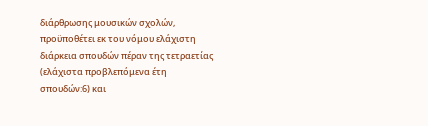διάρθρωσης μουσικών σχολών, προϋποθέτει εκ του νόμου ελάχιστη διάρκεια σπουδών πέραν της τετραετίας (ελάχιστα προβλεπόμενα έτη σπουδών:6) και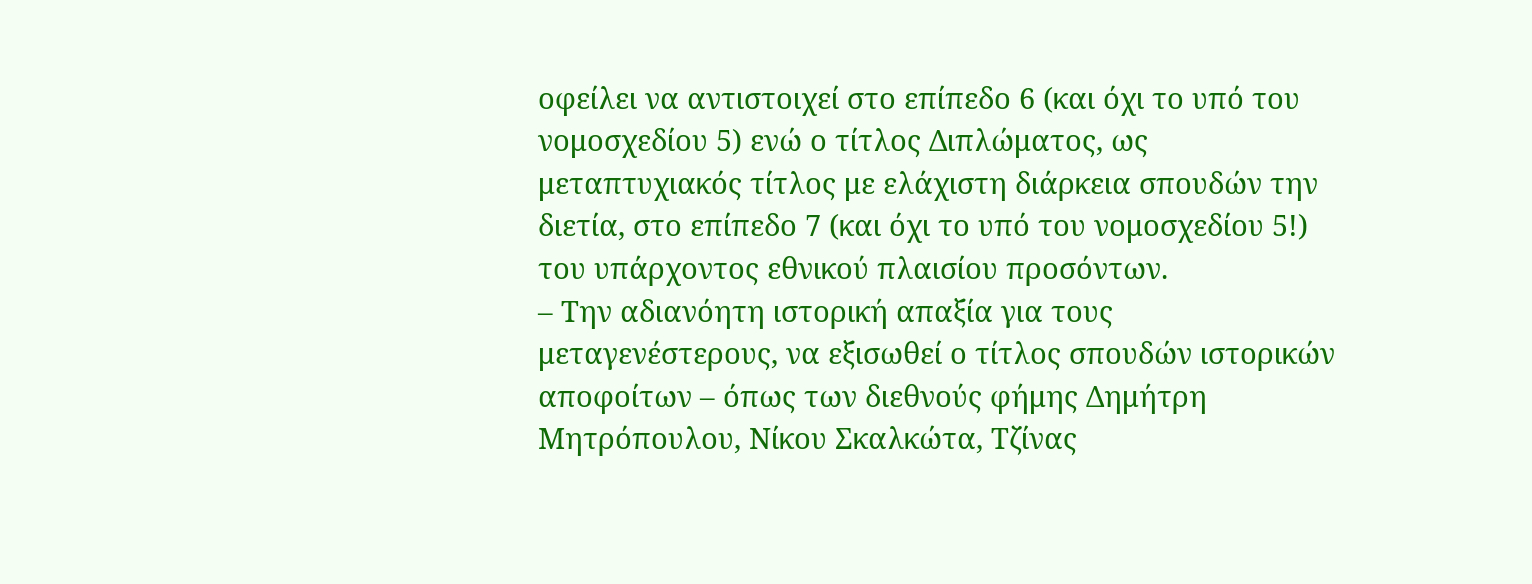οφείλει να αντιστοιχεί στο επίπεδο 6 (και όχι το υπό του νομοσχεδίου 5) ενώ ο τίτλος Διπλώματος, ως μεταπτυχιακός τίτλος με ελάχιστη διάρκεια σπουδών την διετία, στο επίπεδο 7 (και όχι το υπό του νομοσχεδίου 5!) του υπάρχοντος εθνικού πλαισίου προσόντων.
– Την αδιανόητη ιστορική απαξία για τους μεταγενέστερους, να εξισωθεί ο τίτλος σπουδών ιστορικών αποφοίτων – όπως των διεθνούς φήμης Δημήτρη Μητρόπουλου, Νίκου Σκαλκώτα, Τζίνας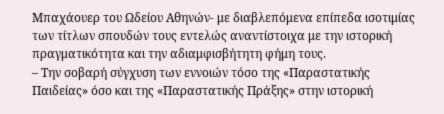Μπαχάουερ του Ωδείου Αθηνών- με διαβλεπόμενα επίπεδα ισοτιμίας των τίτλων σπουδών τους εντελώς αναντίστοιχα με την ιστορική πραγματικότητα και την αδιαμφισβήτητη φήμη τους.
– Την σοβαρή σύγχυση των εννοιών τόσο της «Παραστατικής Παιδείας» όσο και της «Παραστατικής Πράξης» στην ιστορική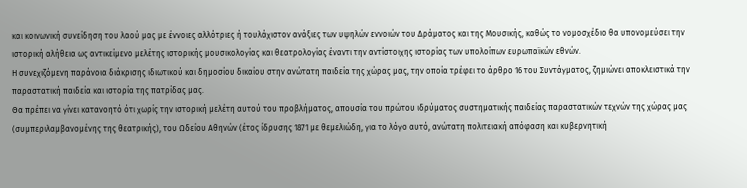και κοινωνική συνείδηση του λαού μας με έννοιες αλλότριες ή τουλάχιστον ανάξιες των υψηλών εννοιών του Δράματος και της Μουσικής, καθώς το νομοσχέδιο θα υπονομεύσει την ιστορική αλήθεια ως αντικείμενο μελέτης ιστορικής μουσικολογίας και θεατρολογίας έναντι την αντίστοιχης ιστορίας των υπολοίπων ευρωπαϊκών εθνών.
Η συνεχιζόμενη παράνοια διάκρισης ιδιωτικού και δημοσίου δικαίου στην ανώτατη παιδεία της χώρας μας, την οποία τρέφει το άρθρο 16 του Συντάγματος, ζημιώνει αποκλειστικά την παραστατική παιδεία και ιστορία της πατρίδας μας.
Θα πρέπει να γίνει κατανοητό ότι χωρίς την ιστορική μελέτη αυτού του προβλήματος, απουσία του πρώτου ιδρύματος συστηματικής παιδείας παραστατικών τεχνών της χώρας μας (συμπεριλαμβανομένης της θεατρικής), του Ωδείου Αθηνών (έτος ίδρυσης 1871 με θεμελιώδη, για το λόγο αυτό, ανώτατη πολιτειακή απόφαση και κυβερνητική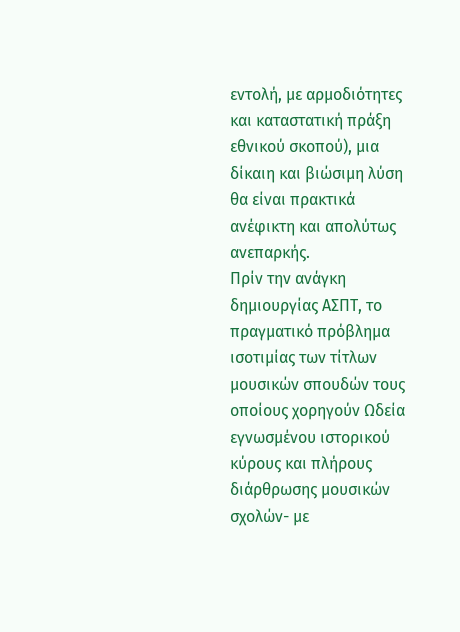εντολή, με αρμοδιότητες και καταστατική πράξη εθνικού σκοπού), μια δίκαιη και βιώσιμη λύση θα είναι πρακτικά ανέφικτη και απολύτως ανεπαρκής.
Πρίν την ανάγκη δημιουργίας ΑΣΠΤ, το πραγματικό πρόβλημα ισοτιμίας των τίτλων μουσικών σπουδών τους οποίους χορηγούν Ωδεία εγνωσμένου ιστορικού κύρους και πλήρους διάρθρωσης μουσικών σχολών- με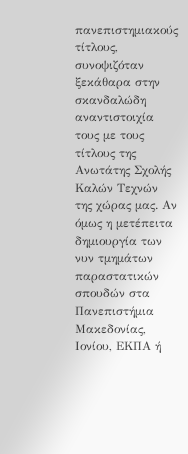πανεπιστημιακούς τίτλους, συνοψιζόταν ξεκάθαρα στην σκανδαλώδη αναντιστοιχία τους με τους τίτλους της Ανωτάτης Σχολής Καλών Τεχνών της χώρας μας. Αν όμως η μετέπειτα δημιουργία των νυν τμημάτων παραστατικών σπουδών στα Πανεπιστήμια Μακεδονίας, Ιονίου, ΕΚΠΑ ή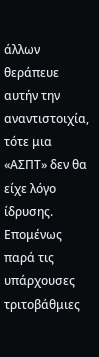άλλων θεράπευε αυτήν την αναντιστοιχία, τότε μια «ΑΣΠΤ» δεν θα είχε λόγο ίδρυσης. Επομένως παρά τις υπάρχουσες τριτοβάθμιες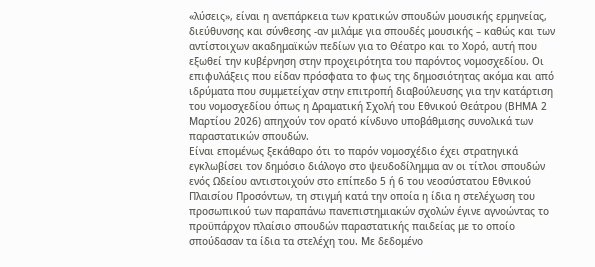«λύσεις», είναι η ανεπάρκεια των κρατικών σπουδών μουσικής ερμηνείας, διεύθυνσης και σύνθεσης -αν μιλάμε για σπουδές μουσικής – καθώς και των αντίστοιχων ακαδημαϊκών πεδίων για το Θέατρο και το Χορό, αυτή που εξωθεί την κυβέρνηση στην προχειρότητα του παρόντος νομοσχεδίου. Οι επιφυλάξεις που είδαν πρόσφατα το φως της δημοσιότητας ακόμα και από ιδρύματα που συμμετείχαν στην επιτροπή διαβούλευσης για την κατάρτιση του νομοσχεδίου όπως η Δραματική Σχολή του Εθνικού Θεάτρου (ΒΗΜΑ 2 Μαρτίου 2026) απηχούν τον ορατό κίνδυνο υποβάθμισης συνολικά των παραστατικών σπουδών.
Είναι επομένως ξεκάθαρο ότι το παρόν νομοσχέδιο έχει στρατηγικά εγκλωβίσει τον δημόσιο διάλογο στο ψευδοδίλημμα αν οι τίτλοι σπουδών ενός Ωδείου αντιστοιχούν στο επίπεδο 5 ή 6 του νεοσύστατου Εθνικού Πλαισίου Προσόντων, τη στιγμή κατά την οποία η ίδια η στελέχωση του προσωπικού των παραπάνω πανεπιστημιακών σχολών έγινε αγνοώντας το προϋπάρχον πλαίσιο σπουδών παραστατικής παιδείας με το οποίο σπούδασαν τα ίδια τα στελέχη του. Με δεδομένο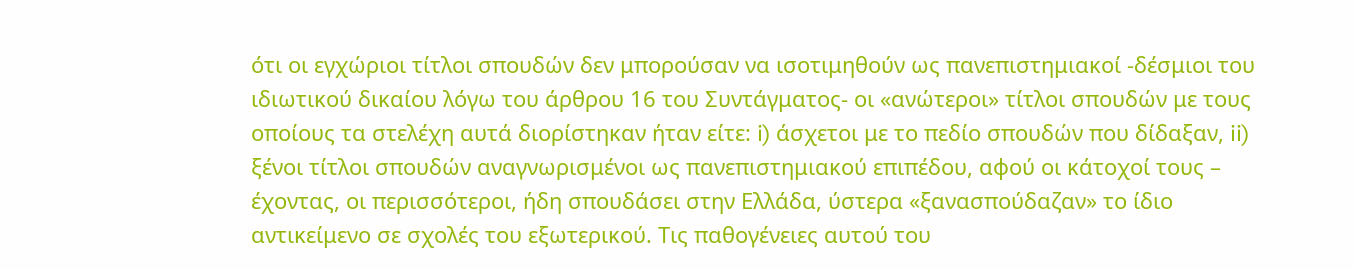ότι οι εγχώριοι τίτλοι σπουδών δεν μπορούσαν να ισοτιμηθούν ως πανεπιστημιακοί -δέσμιοι του ιδιωτικού δικαίου λόγω του άρθρου 16 του Συντάγματος- οι «ανώτεροι» τίτλοι σπουδών με τους οποίους τα στελέχη αυτά διορίστηκαν ήταν είτε: i) άσχετοι με το πεδίο σπουδών που δίδαξαν, ii) ξένοι τίτλοι σπουδών αναγνωρισμένοι ως πανεπιστημιακού επιπέδου, αφού οι κάτοχοί τους – έχοντας, οι περισσότεροι, ήδη σπουδάσει στην Ελλάδα, ύστερα «ξανασπούδαζαν» το ίδιο αντικείμενο σε σχολές του εξωτερικού. Τις παθογένειες αυτού του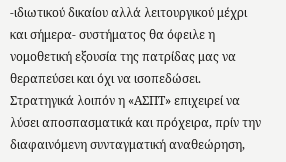-ιδιωτικού δικαίου αλλά λειτουργικού μέχρι και σήμερα- συστήματος θα όφειλε η νομοθετική εξουσία της πατρίδας μας να θεραπεύσει και όχι να ισοπεδώσει.
Στρατηγικά λοιπόν η «ΑΣΠΤ» επιχειρεί να λύσει αποσπασματικά και πρόχειρα, πρίν την διαφαινόμενη συνταγματική αναθεώρηση,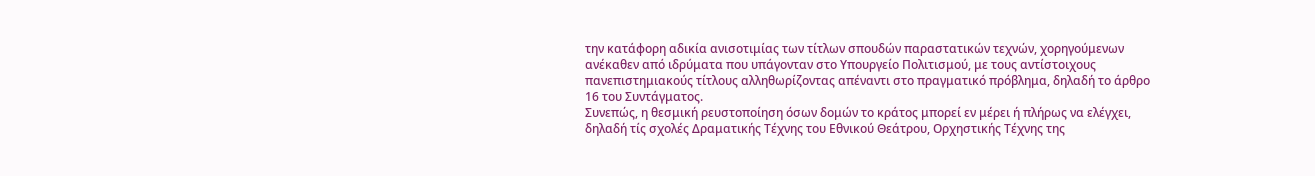την κατάφορη αδικία ανισοτιμίας των τίτλων σπουδών παραστατικών τεχνών, χορηγούμενων ανέκαθεν από ιδρύματα που υπάγονταν στο Υπουργείο Πολιτισμού, με τους αντίστοιχους πανεπιστημιακούς τίτλους αλληθωρίζοντας απέναντι στο πραγματικό πρόβλημα, δηλαδή το άρθρο 16 του Συντάγματος.
Συνεπώς, η θεσμική ρευστοποίηση όσων δομών το κράτος μπορεί εν μέρει ή πλήρως να ελέγχει, δηλαδή τίς σχολές Δραματικής Τέχνης του Εθνικού Θεάτρου, Ορχηστικής Τέχνης της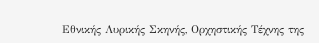Εθνικής Λυρικής Σκηνής, Ορχηστικής Τέχνης της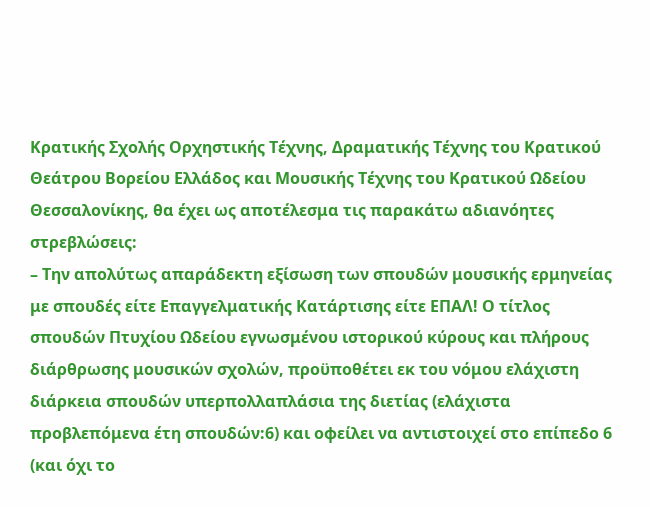Κρατικής Σχολής Ορχηστικής Τέχνης, Δραματικής Τέχνης του Κρατικού Θεάτρου Βορείου Ελλάδος και Μουσικής Τέχνης του Κρατικού Ωδείου Θεσσαλονίκης, θα έχει ως αποτέλεσμα τις παρακάτω αδιανόητες στρεβλώσεις:
– Την απολύτως απαράδεκτη εξίσωση των σπουδών μουσικής ερμηνείας με σπουδές είτε Επαγγελματικής Κατάρτισης είτε ΕΠΑΛ! Ο τίτλος σπουδών Πτυχίου Ωδείου εγνωσμένου ιστορικού κύρους και πλήρους διάρθρωσης μουσικών σχολών, προϋποθέτει εκ του νόμου ελάχιστη διάρκεια σπουδών υπερπολλαπλάσια της διετίας (ελάχιστα προβλεπόμενα έτη σπουδών:6) και οφείλει να αντιστοιχεί στο επίπεδο 6 (και όχι το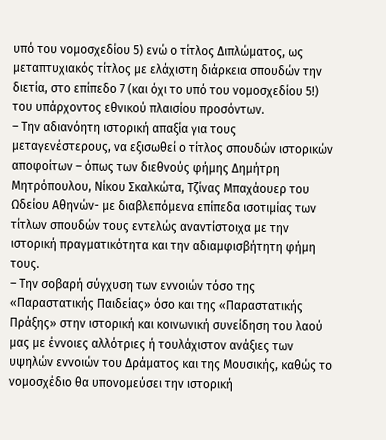υπό του νομοσχεδίου 5) ενώ ο τίτλος Διπλώματος, ως μεταπτυχιακός τίτλος με ελάχιστη διάρκεια σπουδών την διετία, στο επίπεδο 7 (και όχι το υπό του νομοσχεδίου 5!) του υπάρχοντος εθνικού πλαισίου προσόντων.
– Την αδιανόητη ιστορική απαξία για τους μεταγενέστερους, να εξισωθεί ο τίτλος σπουδών ιστορικών αποφοίτων – όπως των διεθνούς φήμης Δημήτρη Μητρόπουλου, Νίκου Σκαλκώτα, Τζίνας Μπαχάουερ του Ωδείου Αθηνών- με διαβλεπόμενα επίπεδα ισοτιμίας των τίτλων σπουδών τους εντελώς αναντίστοιχα με την ιστορική πραγματικότητα και την αδιαμφισβήτητη φήμη τους.
– Την σοβαρή σύγχυση των εννοιών τόσο της «Παραστατικής Παιδείας» όσο και της «Παραστατικής Πράξης» στην ιστορική και κοινωνική συνείδηση του λαού μας με έννοιες αλλότριες ή τουλάχιστον ανάξιες των υψηλών εννοιών του Δράματος και της Μουσικής, καθώς το νομοσχέδιο θα υπονομεύσει την ιστορική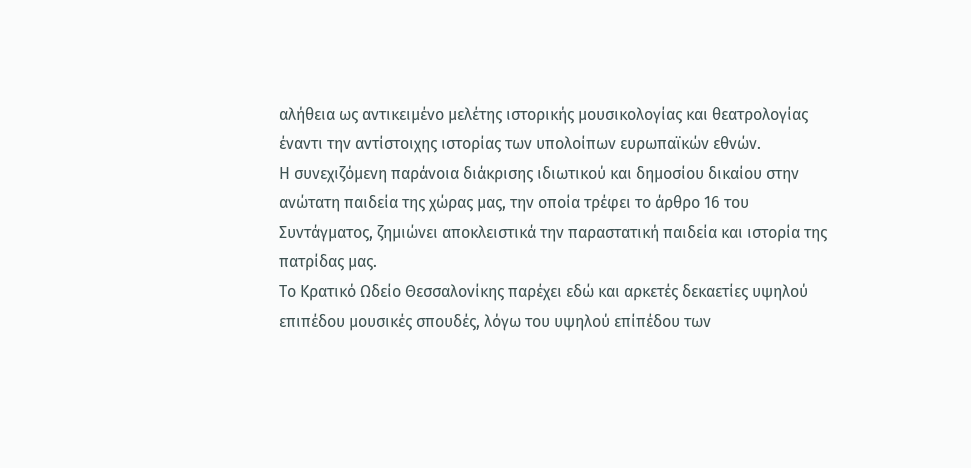αλήθεια ως αντικειμένο μελέτης ιστορικής μουσικολογίας και θεατρολογίας έναντι την αντίστοιχης ιστορίας των υπολοίπων ευρωπαϊκών εθνών.
Η συνεχιζόμενη παράνοια διάκρισης ιδιωτικού και δημοσίου δικαίου στην ανώτατη παιδεία της χώρας μας, την οποία τρέφει το άρθρο 16 του Συντάγματος, ζημιώνει αποκλειστικά την παραστατική παιδεία και ιστορία της πατρίδας μας.
Το Κρατικό Ωδείο Θεσσαλονίκης παρέχει εδώ και αρκετές δεκαετίες υψηλού επιπέδου μουσικές σπουδές, λόγω του υψηλού επίπέδου των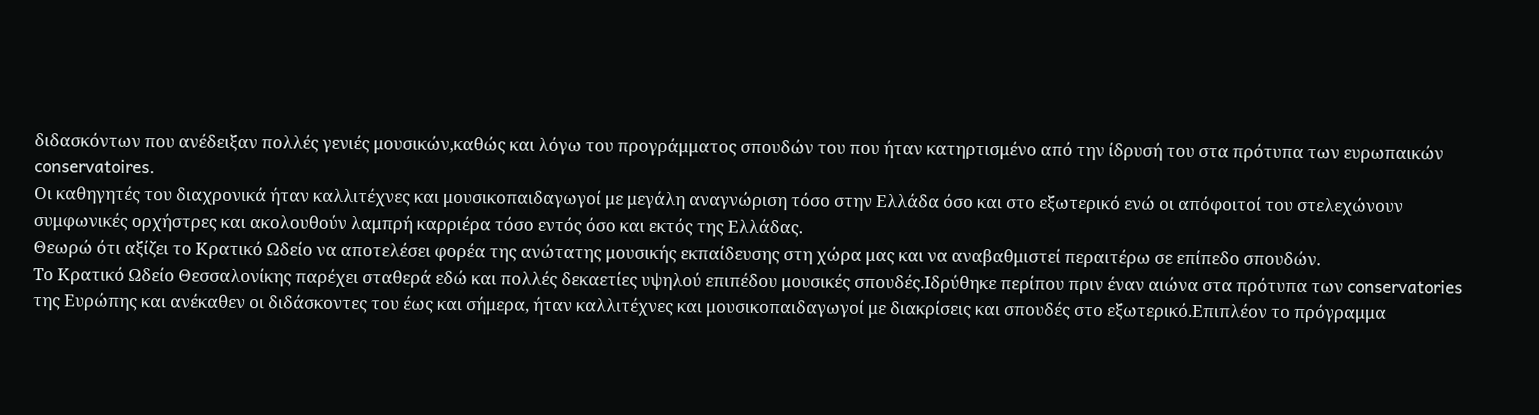διδασκόντων που ανέδειξαν πολλές γενιές μουσικών,καθώς και λόγω του προγράμματος σπουδών του που ήταν κατηρτισμένο από την ίδρυσή του στα πρότυπα των ευρωπαικών conservatoires.
Οι καθηγητές του διαχρονικά ήταν καλλιτέχνες και μουσικοπαιδαγωγοί με μεγάλη αναγνώριση τόσο στην Ελλάδα όσο και στο εξωτερικό ενώ οι απόφοιτοί του στελεχώνουν συμφωνικές ορχήστρες και ακολουθούν λαμπρή καρριέρα τόσο εντός όσο και εκτός της Ελλάδας.
Θεωρώ ότι αξίζει το Κρατικό Ωδείο να αποτελέσει φορέα της ανώτατης μουσικής εκπαίδευσης στη χώρα μας και να αναβαθμιστεί περαιτέρω σε επίπεδο σπουδών.
Το Κρατικό Ωδείο Θεσσαλονίκης παρέχει σταθερά εδώ και πολλές δεκαετίες υψηλού επιπέδου μουσικές σπουδές.Ιδρύθηκε περίπου πριν έναν αιώνα στα πρότυπα των conservatories της Ευρώπης και ανέκαθεν οι διδάσκοντες του έως και σήμερα, ήταν καλλιτέχνες και μουσικοπαιδαγωγοί με διακρίσεις και σπουδές στο εξωτερικό.Επιπλέον το πρόγραμμα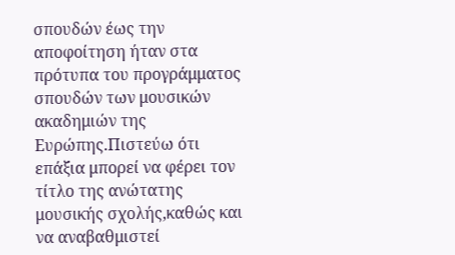σπουδών έως την αποφοίτηση ήταν στα πρότυπα του προγράμματος σπουδών των μουσικών ακαδημιών της Ευρώπης.Πιστεύω ότι επάξια μπορεί να φέρει τον τίτλο της ανώτατης μουσικής σχολής,καθώς και να αναβαθμιστεί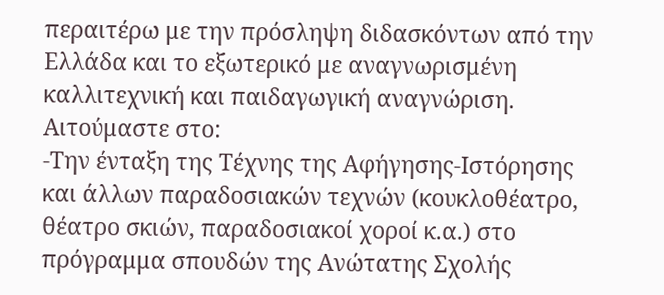περαιτέρω με την πρόσληψη διδασκόντων από την Ελλάδα και το εξωτερικό με αναγνωρισμένη καλλιτεχνική και παιδαγωγική αναγνώριση.
Αιτούμαστε στο:
-Την ένταξη της Τέχνης της Αφήγησης-Ιστόρησης και άλλων παραδοσιακών τεχνών (κουκλοθέατρο, θέατρο σκιών, παραδοσιακοί χοροί κ.α.) στο πρόγραμμα σπουδών της Ανώτατης Σχολής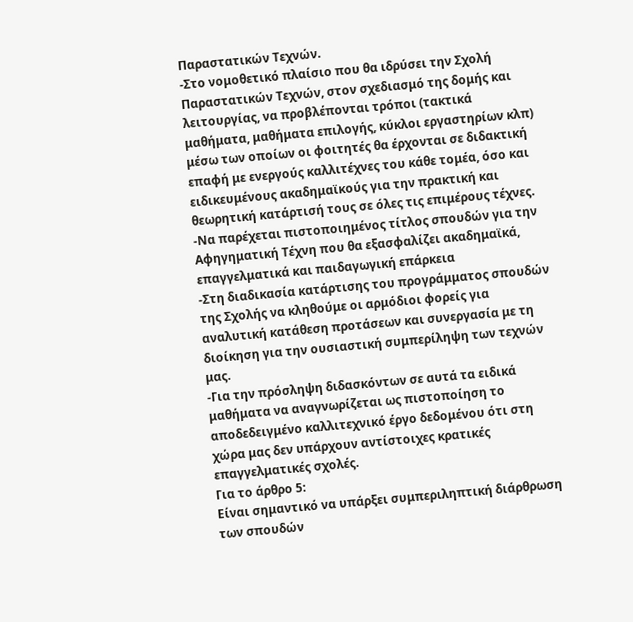Παραστατικών Τεχνών.
-Στο νομοθετικό πλαίσιο που θα ιδρύσει την Σχολή Παραστατικών Τεχνών, στον σχεδιασμό της δομής και λειτουργίας, να προβλέπονται τρόποι (τακτικά μαθήματα, μαθήματα επιλογής, κύκλοι εργαστηρίων κλπ) μέσω των οποίων οι φοιτητές θα έρχονται σε διδακτική επαφή με ενεργούς καλλιτέχνες του κάθε τομέα, όσο και ειδικευμένους ακαδημαϊκούς για την πρακτική και θεωρητική κατάρτισή τους σε όλες τις επιμέρους τέχνες.
-Να παρέχεται πιστοποιημένος τίτλος σπουδών για την Αφηγηματική Τέχνη που θα εξασφαλίζει ακαδημαϊκά, επαγγελματικά και παιδαγωγική επάρκεια
-Στη διαδικασία κατάρτισης του προγράμματος σπουδών της Σχολής να κληθούμε οι αρμόδιοι φορείς για αναλυτική κατάθεση προτάσεων και συνεργασία με τη διοίκηση για την ουσιαστική συμπερίληψη των τεχνών μας.
-Για την πρόσληψη διδασκόντων σε αυτά τα ειδικά μαθήματα να αναγνωρίζεται ως πιστοποίηση το αποδεδειγμένο καλλιτεχνικό έργο δεδομένου ότι στη χώρα μας δεν υπάρχουν αντίστοιχες κρατικές επαγγελματικές σχολές.
Για το άρθρο 5:
Είναι σημαντικό να υπάρξει συμπεριληπτική διάρθρωση των σπουδών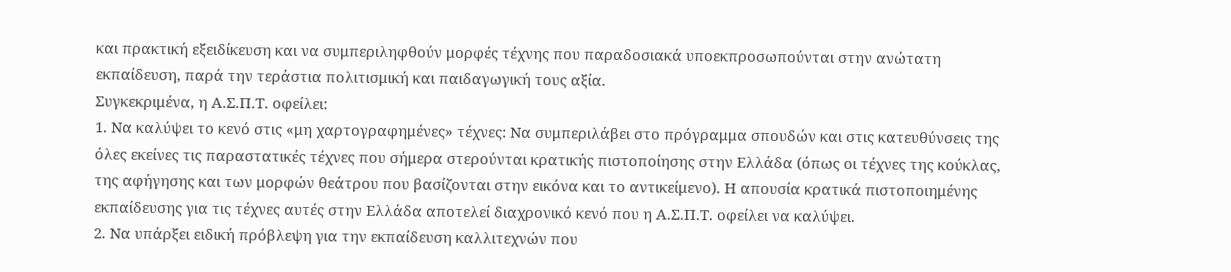και πρακτική εξειδίκευση και να συμπεριληφθούν μορφές τέχνης που παραδοσιακά υποεκπροσωπούνται στην ανώτατη εκπαίδευση, παρά την τεράστια πολιτισμική και παιδαγωγική τους αξία.
Συγκεκριμένα, η Α.Σ.Π.Τ. οφείλει:
1. Να καλύψει το κενό στις «μη χαρτογραφημένες» τέχνες: Να συμπεριλάβει στο πρόγραμμα σπουδών και στις κατευθύνσεις της όλες εκείνες τις παραστατικές τέχνες που σήμερα στερούνται κρατικής πιστοποίησης στην Ελλάδα (όπως οι τέχνες της κούκλας, της αφήγησης και των μορφών θεάτρου που βασίζονται στην εικόνα και το αντικείμενο). Η απουσία κρατικά πιστοποιημένης εκπαίδευσης για τις τέχνες αυτές στην Ελλάδα αποτελεί διαχρονικό κενό που η Α.Σ.Π.Τ. οφείλει να καλύψει.
2. Να υπάρξει ειδική πρόβλεψη για την εκπαίδευση καλλιτεχνών που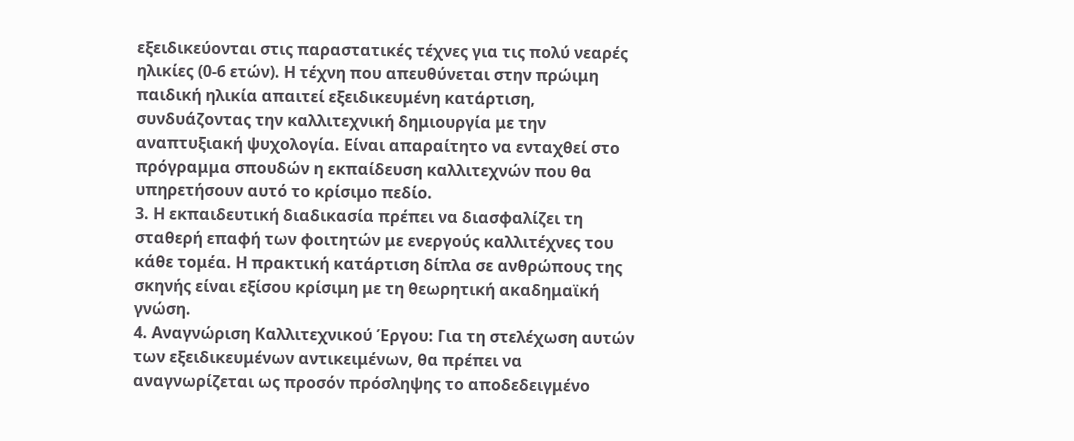εξειδικεύονται στις παραστατικές τέχνες για τις πολύ νεαρές ηλικίες (0-6 ετών). Η τέχνη που απευθύνεται στην πρώιμη παιδική ηλικία απαιτεί εξειδικευμένη κατάρτιση, συνδυάζοντας την καλλιτεχνική δημιουργία με την αναπτυξιακή ψυχολογία. Είναι απαραίτητο να ενταχθεί στο πρόγραμμα σπουδών η εκπαίδευση καλλιτεχνών που θα υπηρετήσουν αυτό το κρίσιμο πεδίο.
3. Η εκπαιδευτική διαδικασία πρέπει να διασφαλίζει τη σταθερή επαφή των φοιτητών με ενεργούς καλλιτέχνες του κάθε τομέα. Η πρακτική κατάρτιση δίπλα σε ανθρώπους της σκηνής είναι εξίσου κρίσιμη με τη θεωρητική ακαδημαϊκή γνώση.
4. Αναγνώριση Καλλιτεχνικού Έργου: Για τη στελέχωση αυτών των εξειδικευμένων αντικειμένων, θα πρέπει να αναγνωρίζεται ως προσόν πρόσληψης το αποδεδειγμένο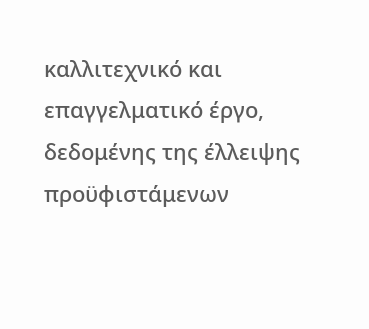καλλιτεχνικό και επαγγελματικό έργο, δεδομένης της έλλειψης προϋφιστάμενων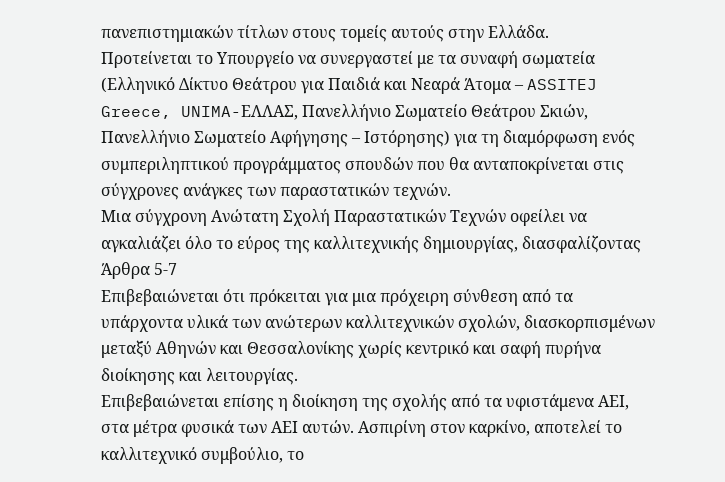πανεπιστημιακών τίτλων στους τομείς αυτούς στην Ελλάδα.
Προτείνεται το Υπουργείο να συνεργαστεί με τα συναφή σωματεία (Ελληνικό Δίκτυο Θεάτρου για Παιδιά και Νεαρά Άτομα – ASSITEJ Greece, UNIMA-ΕΛΛΑΣ, Πανελλήνιο Σωματείο Θεάτρου Σκιών, Πανελλήνιο Σωματείο Αφήγησης – Ιστόρησης) για τη διαμόρφωση ενός συμπεριληπτικού προγράμματος σπουδών που θα ανταποκρίνεται στις σύγχρονες ανάγκες των παραστατικών τεχνών.
Μια σύγχρονη Ανώτατη Σχολή Παραστατικών Τεχνών οφείλει να αγκαλιάζει όλο το εύρος της καλλιτεχνικής δημιουργίας, διασφαλίζοντας
Άρθρα 5-7
Επιβεβαιώνεται ότι πρόκειται για μια πρόχειρη σύνθεση από τα υπάρχοντα υλικά των ανώτερων καλλιτεχνικών σχολών, διασκορπισμένων μεταξύ Αθηνών και Θεσσαλονίκης χωρίς κεντρικό και σαφή πυρήνα διοίκησης και λειτουργίας.
Επιβεβαιώνεται επίσης η διοίκηση της σχολής από τα υφιστάμενα ΑΕΙ, στα μέτρα φυσικά των ΑΕΙ αυτών. Ασπιρίνη στον καρκίνο, αποτελεί το καλλιτεχνικό συμβούλιο, το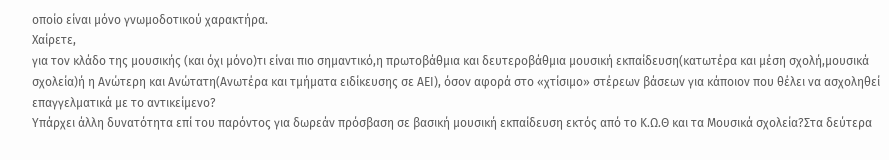οποίο είναι μόνο γνωμοδοτικού χαρακτήρα.
Χαίρετε,
για τον κλάδο της μουσικής (και όχι μόνο)τι είναι πιο σημαντικό,η πρωτοβάθμια και δευτεροβάθμια μουσική εκπαίδευση(κατωτέρα και μέση σχολή,μουσικά σχολεία)ή η Ανώτερη και Ανώτατη(Ανωτέρα και τμήματα ειδίκευσης σε ΑΕΙ), όσον αφορά στο «χτίσιμο» στέρεων βάσεων για κάποιον που θέλει να ασχοληθεί επαγγελματικά με το αντικείμενο?
Υπάρχει άλλη δυνατότητα επί του παρόντος για δωρεάν πρόσβαση σε βασική μουσική εκπαίδευση εκτός από το Κ.Ω.Θ και τα Μουσικά σχολεία?Στα δεύτερα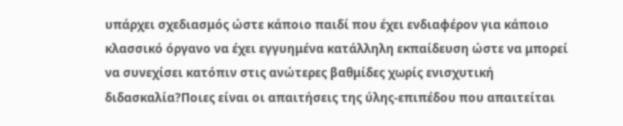υπάρχει σχεδιασμός ώστε κάποιο παιδί που έχει ενδιαφέρον για κάποιο κλασσικό όργανο να έχει εγγυημένα κατάλληλη εκπαίδευση ώστε να μπορεί να συνεχίσει κατόπιν στις ανώτερες βαθμίδες χωρίς ενισχυτική διδασκαλία?Ποιες είναι οι απαιτήσεις της ύλης-επιπέδου που απαιτείται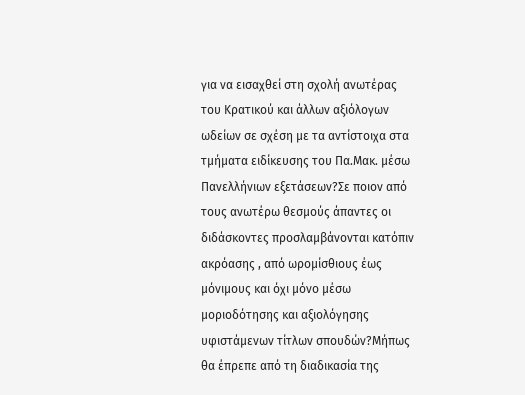για να εισαχθεί στη σχολή ανωτέρας του Κρατικού και άλλων αξιόλογων ωδείων σε σχέση με τα αντίστοιχα στα τμήματα ειδίκευσης του Πα.Μακ. μέσω Πανελλήνιων εξετάσεων?Σε ποιον από τους ανωτέρω θεσμούς άπαντες οι διδάσκοντες προσλαμβάνονται κατόπιν ακρόασης , από ωρομίσθιους έως μόνιμους και όχι μόνο μέσω μοριοδότησης και αξιολόγησης υφιστάμενων τίτλων σπουδών?Μήπως θα έπρεπε από τη διαδικασία της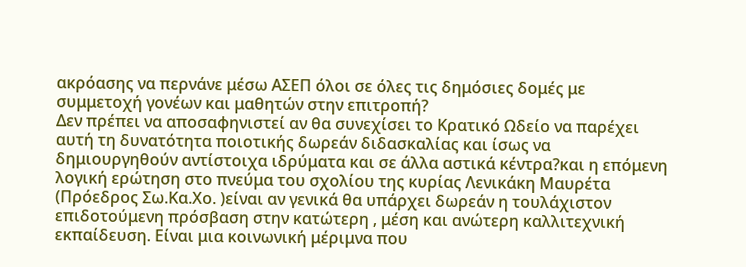ακρόασης να περνάνε μέσω ΑΣΕΠ όλοι σε όλες τις δημόσιες δομές με συμμετοχή γονέων και μαθητών στην επιτροπή?
Δεν πρέπει να αποσαφηνιστεί αν θα συνεχίσει το Κρατικό Ωδείο να παρέχει αυτή τη δυνατότητα ποιοτικής δωρεάν διδασκαλίας και ίσως να δημιουργηθούν αντίστοιχα ιδρύματα και σε άλλα αστικά κέντρα?και η επόμενη λογική ερώτηση στο πνεύμα του σχολίου της κυρίας Λενικάκη Μαυρέτα (Πρόεδρος Σω.Κα.Χο. )είναι αν γενικά θα υπάρχει δωρεάν η τουλάχιστον επιδοτούμενη πρόσβαση στην κατώτερη , μέση και ανώτερη καλλιτεχνική εκπαίδευση. Είναι μια κοινωνική μέριμνα που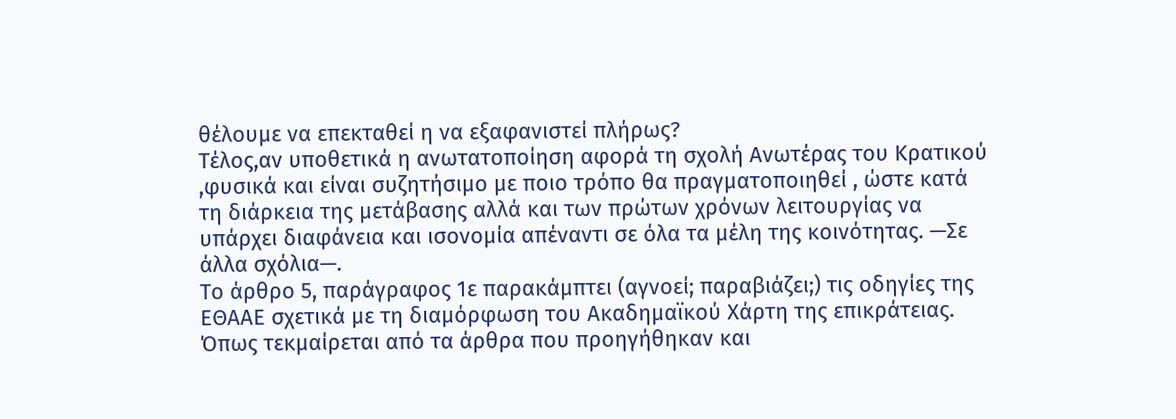θέλουμε να επεκταθεί η να εξαφανιστεί πλήρως?
Τέλος,αν υποθετικά η ανωτατοποίηση αφορά τη σχολή Ανωτέρας του Κρατικού ,φυσικά και είναι συζητήσιμο με ποιο τρόπο θα πραγματοποιηθεί , ώστε κατά τη διάρκεια της μετάβασης αλλά και των πρώτων χρόνων λειτουργίας να υπάρχει διαφάνεια και ισονομία απέναντι σε όλα τα μέλη της κοινότητας. —Σε άλλα σχόλια—.
Το άρθρο 5, παράγραφος 1ε παρακάμπτει (αγνοεί; παραβιάζει;) τις οδηγίες της ΕΘΑΑΕ σχετικά με τη διαμόρφωση του Ακαδημαϊκού Χάρτη της επικράτειας.
Όπως τεκμαίρεται από τα άρθρα που προηγήθηκαν και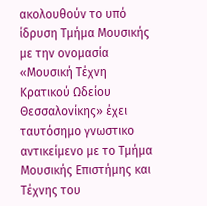ακολουθούν το υπό ίδρυση Τμήμα Μουσικής με την ονομασία «Μουσική Τέχνη Κρατικού Ωδείου Θεσσαλονίκης» έχει ταυτόσημο γνωστικο αντικείμενο με το Τμήμα Μουσικής Επιστήμης και Τέχνης του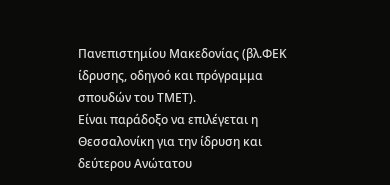Πανεπιστημίου Μακεδονίας (βλ.ΦΕΚ ίδρυσης, οδηγοό και πρόγραμμα σπουδών του ΤΜΕΤ).
Είναι παράδοξο να επιλέγεται η Θεσσαλονίκη για την ίδρυση και δεύτερου Ανώτατου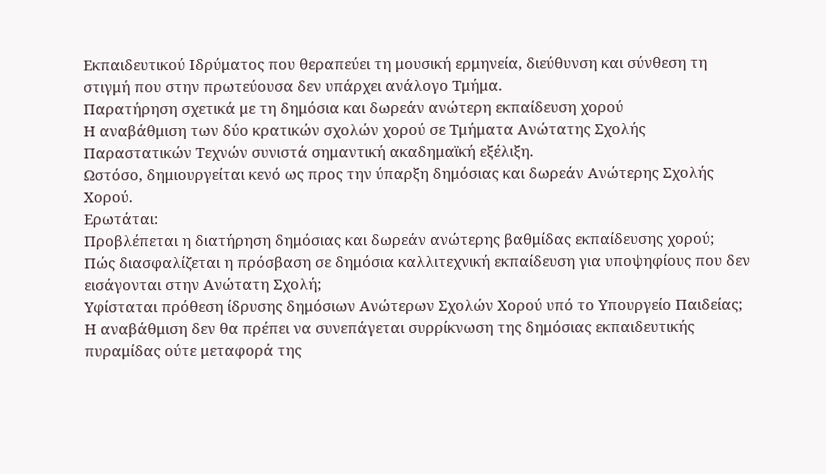Εκπαιδευτικού Ιδρύματος που θεραπεύει τη μουσική ερμηνεία, διεύθυνση και σύνθεση τη στιγμή που στην πρωτεύουσα δεν υπάρχει ανάλογο Τμήμα.
Παρατήρηση σχετικά με τη δημόσια και δωρεάν ανώτερη εκπαίδευση χορού
Η αναβάθμιση των δύο κρατικών σχολών χορού σε Τμήματα Ανώτατης Σχολής Παραστατικών Τεχνών συνιστά σημαντική ακαδημαϊκή εξέλιξη.
Ωστόσο, δημιουργείται κενό ως προς την ύπαρξη δημόσιας και δωρεάν Ανώτερης Σχολής Χορού.
Ερωτάται:
Προβλέπεται η διατήρηση δημόσιας και δωρεάν ανώτερης βαθμίδας εκπαίδευσης χορού;
Πώς διασφαλίζεται η πρόσβαση σε δημόσια καλλιτεχνική εκπαίδευση για υποψηφίους που δεν εισάγονται στην Ανώτατη Σχολή;
Υφίσταται πρόθεση ίδρυσης δημόσιων Ανώτερων Σχολών Χορού υπό το Υπουργείο Παιδείας;
Η αναβάθμιση δεν θα πρέπει να συνεπάγεται συρρίκνωση της δημόσιας εκπαιδευτικής πυραμίδας ούτε μεταφορά της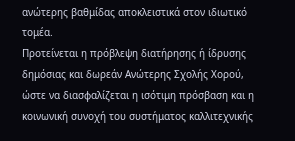ανώτερης βαθμίδας αποκλειστικά στον ιδιωτικό τομέα.
Προτείνεται η πρόβλεψη διατήρησης ή ίδρυσης δημόσιας και δωρεάν Ανώτερης Σχολής Χορού, ώστε να διασφαλίζεται η ισότιμη πρόσβαση και η κοινωνική συνοχή του συστήματος καλλιτεχνικής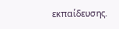εκπαίδευσης.